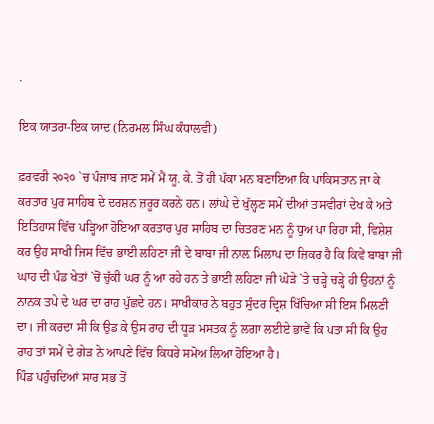.

ਇਕ ਯਾਤਰਾ-ਇਕ ਯਾਦ (ਨਿਰਮਲ ਸਿੰਘ ਕੰਧਾਲਵੀ)

ਫ਼ਰਵਰੀ ੨੦੨੦ `ਚ ਪੰਜਾਬ ਜਾਣ ਸਮੇਂ ਮੈਂ ਯੂ. ਕੇ. ਤੋਂ ਹੀ ਪੱਕਾ ਮਨ ਬਣਾਇਆ ਕਿ ਪਾਕਿਸਤਾਨ ਜਾ ਕੇ ਕਰਤਾਰ ਪੁਰ ਸਾਹਿਬ ਦੇ ਦਰਸ਼ਨ ਜ਼ਰੂਰ ਕਰਨੇ ਹਨ। ਲਾਂਘੇ ਦੇ ਖੁੱਲ੍ਹਣ ਸਮੇਂ ਦੀਆਂ ਤਸਵੀਰਾਂ ਦੇਖ ਕੇ ਅਤੇ ਇਤਿਹਾਸ ਵਿੱਚ ਪੜ੍ਹਿਆ ਹੋਇਆ ਕਰਤਾਰ ਪੁਰ ਸਾਹਿਬ ਦਾ ਚਿਤਰਣ ਮਨ ਨੂੰ ਧੁਅ ਪਾ ਰਿਹਾ ਸੀ, ਵਿਸ਼ੇਸ਼ ਕਰ ਉਹ ਸਾਖੀ ਜਿਸ ਵਿੱਚ ਭਾਈ ਲਹਿਣਾ ਜੀ ਦੇ ਬਾਬਾ ਜੀ ਨਾਲ਼ ਮਿਲਾਪ ਦਾ ਜ਼ਿਕਰ ਹੈ ਕਿ ਕਿਵੇਂ ਬਾਬਾ ਜੀ ਘਾਹ ਦੀ ਪੰਡ ਖੇਤਾਂ `ਚੋਂ ਚੁੱਕੀ ਘਰ ਨੂੰ ਆ ਰਹੇ ਹਨ ਤੇ ਭਾਈ ਲਹਿਣਾ ਜੀ ਘੋੜੇ `ਤੇ ਚੜ੍ਹੇ ਚੜ੍ਹੇ ਹੀ ਉਹਨਾਂ ਨੂੰ ਨਾਨਕ ਤਪੇ ਦੇ ਘਰ ਦਾ ਰਾਹ ਪੁੱਛਦੇ ਹਨ। ਸਾਖੀਕਾਰ ਨੇ ਬਹੁਤ ਸੁੰਦਰ ਦ੍ਰਿਸ਼ ਖਿੱਚਿਆ ਸੀ ਇਸ ਮਿਲਣੀ ਦਾ। ਜੀ ਕਰਦਾ ਸੀ ਕਿ ਉਡ ਕੇ ਉਸ ਰਾਹ ਦੀ ਧੂੜ ਮਸਤਕ ਨੂੰ ਲਗਾ ਲਈਏ ਭਾਵੇਂ ਕਿ ਪਤਾ ਸੀ ਕਿ ਉਹ ਰਾਹ ਤਾਂ ਸਮੇਂ ਦੇ ਗੇੜ ਨੇ ਆਪਣੇ ਵਿੱਚ ਕਿਧਰੇ ਸਮੋਅ ਲਿਆ ਹੋਇਆ ਹੈ।
ਪਿੰਡ ਪਹੁੰਚਦਿਆਂ ਸਾਰ ਸਭ ਤੋਂ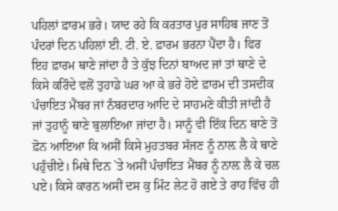ਪਹਿਲਾਂ ਫ਼ਾਰਮ ਭਰੇ। ਯਾਦ ਰਹੇ ਕਿ ਕਰਤਾਰ ਪੁਰ ਸਾਹਿਬ ਜਾਣ ਤੋਂ ਪੰਦਰਾਂ ਦਿਨ ਪਹਿਲਾਂ ਈ. ਟੀ. ਏ. ਫ਼ਾਰਮ ਭਰਨਾ ਪੈਂਦਾ ਹੈ। ਫਿਰ ਇਹ ਫ਼ਾਰਮ ਥਾਣੇ ਜਾਂਦਾ ਹੈ ਤੇ ਕੁੱਝ ਦਿਨਾਂ ਬਾਅਦ ਜਾਂ ਤਾਂ ਥਾਣੇ ਦੇ ਕਿਸੇ ਕਰਿੰਦੇ ਵਲੋਂ ਤੁਹਾਡੇ ਘਰ ਆ ਕੇ ਭਰੇ ਹੋਏ ਫ਼ਾਰਮ ਦੀ ਤਸਦੀਕ ਪੰਚਾਇਤ ਮੈਂਬਰ ਜਾਂ ਨੰਬਰਦਾਰ ਆਦਿ ਦੇ ਸਾਹਮਣੇ ਕੀਤੀ ਜਾਂਦੀ ਹੈ ਜਾਂ ਤੁਹਾਨੂੰ ਥਾਣੇ ਬੁਲਾਇਆ ਜਾਂਦਾ ਹੈ। ਸਾਨੂੰ ਵੀ ਇੱਕ ਦਿਨ ਥਾਣੇ ਤੋਂ ਫ਼ੋਨ ਆਇਆ ਕਿ ਅਸੀਂ ਕਿਸੇ ਮੁਹਤਬਰ ਸੱਜਣ ਨੂੰ ਨਾਲ਼ ਲੈ ਕੇ ਥਾਣੇ ਪਹੁੰਚੀਏ। ਮਿਥੇ ਦਿਨ `ਤੇ ਅਸੀਂ ਪੰਚਾਇਤ ਮੈਂਬਰ ਨੂੰ ਨਾਲ਼ ਲੈ ਕੇ ਚਲ ਪਏ। ਕਿਸੇ ਕਾਰਨ ਅਸੀਂ ਦਸ ਕੁ ਮਿੰਟ ਲੇਟ ਹੋ ਗਏ ਤੇ ਰਾਹ ਵਿੱਚ ਹੀ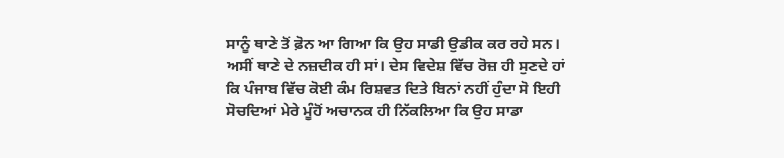ਸਾਨੂੰ ਥਾਣੇ ਤੋਂ ਫ਼ੋਨ ਆ ਗਿਆ ਕਿ ਉਹ ਸਾਡੀ ਉਡੀਕ ਕਰ ਰਹੇ ਸਨ। ਅਸੀਂ ਥਾਣੇ ਦੇ ਨਜ਼ਦੀਕ ਹੀ ਸਾਂ। ਦੇਸ ਵਿਦੇਸ਼ ਵਿੱਚ ਰੋਜ਼ ਹੀ ਸੁਣਦੇ ਹਾਂ ਕਿ ਪੰਜਾਬ ਵਿੱਚ ਕੋਈ ਕੰਮ ਰਿਸ਼ਵਤ ਦਿਤੇ ਬਿਨਾਂ ਨਹੀਂ ਹੁੰਦਾ ਸੋ ਇਹੀ ਸੋਚਦਿਆਂ ਮੇਰੇ ਮੂੰਹੋਂ ਅਚਾਨਕ ਹੀ ਨਿੱਕਲਿਆ ਕਿ ਉਹ ਸਾਡਾ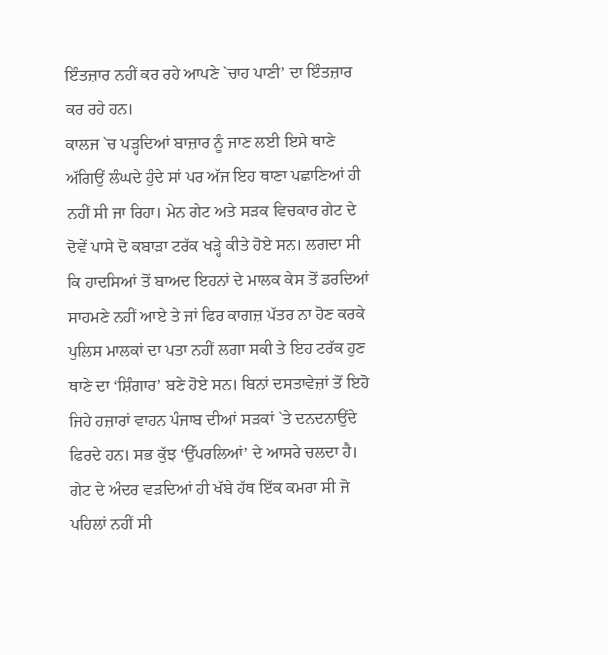ਇੰਤਜ਼ਾਰ ਨਹੀਂ ਕਰ ਰਹੇ ਆਪਣੇ `ਚਾਹ ਪਾਣੀ’ ਦਾ ਇੰਤਜ਼ਾਰ ਕਰ ਰਹੇ ਹਨ।
ਕਾਲਜ `ਚ ਪੜ੍ਹਦਿਆਂ ਬਾਜ਼ਾਰ ਨੂੰ ਜਾਣ ਲਈ ਇਸੇ ਥਾਣੇ ਅੱਗਿਉਂ ਲੰਘਦੇ ਹੁੰਦੇ ਸਾਂ ਪਰ ਅੱਜ ਇਹ ਥਾਣਾ ਪਛਾਣਿਆਂ ਹੀ ਨਹੀਂ ਸੀ ਜਾ ਰਿਹਾ। ਮੇਨ ਗੇਟ ਅਤੇ ਸੜਕ ਵਿਚਕਾਰ ਗੇਟ ਦੇ ਦੋਵੇਂ ਪਾਸੇ ਦੋ ਕਬਾੜਾ ਟਰੱਕ ਖੜ੍ਹੇ ਕੀਤੇ ਹੋਏ ਸਨ। ਲਗਦਾ ਸੀ ਕਿ ਹਾਦਸਿਆਂ ਤੋਂ ਬਾਅਦ ਇਹਨਾਂ ਦੇ ਮਾਲਕ ਕੇਸ ਤੋਂ ਡਰਦਿਆਂ ਸਾਹਮਣੇ ਨਹੀਂ ਆਏ ਤੇ ਜਾਂ ਫਿਰ ਕਾਗਜ਼ ਪੱਤਰ ਨਾ ਹੋਣ ਕਰਕੇ ਪੁਲਿਸ ਮਾਲਕਾਂ ਦਾ ਪਤਾ ਨਹੀਂ ਲਗਾ ਸਕੀ ਤੇ ਇਹ ਟਰੱਕ ਹੁਣ ਥਾਣੇ ਦਾ ‘ਸ਼ਿੰਗਾਰ’ ਬਣੇ ਹੋਏ ਸਨ। ਬਿਨਾਂ ਦਸਤਾਵੇਜ਼ਾਂ ਤੋਂ ਇਹੋ ਜਿਹੇ ਹਜ਼ਾਰਾਂ ਵਾਹਨ ਪੰਜਾਬ ਦੀਆਂ ਸੜਕਾਂ `ਤੇ ਦਨਦਨਾਉਂਦੇ ਫਿਰਦੇ ਹਨ। ਸਭ ਕੁੱਝ ‘ਉੱਪਰਲਿਆਂ’ ਦੇ ਆਸਰੇ ਚਲਦਾ ਹੈ।
ਗੇਟ ਦੇ ਅੰਦਰ ਵੜਦਿਆਂ ਹੀ ਖੱਬੇ ਹੱਥ ਇੱਕ ਕਮਰਾ ਸੀ ਜੋ ਪਹਿਲਾਂ ਨਹੀਂ ਸੀ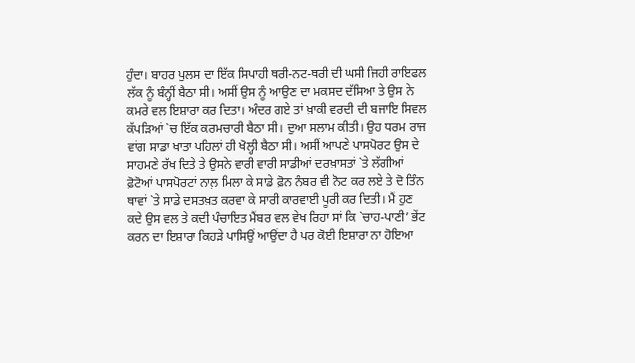ਹੁੰਦਾ। ਬਾਹਰ ਪੁਲਸ ਦਾ ਇੱਕ ਸਿਪਾਹੀ ਥਰੀ-ਨਟ-ਥਰੀ ਦੀ ਘਸੀ ਜਿਹੀ ਰਾਇਫਲ ਲੱਕ ਨੂੰ ਬੰਨ੍ਹੀਂ ਬੈਠਾ ਸੀ। ਅਸੀਂ ਉਸ ਨੂੰ ਆਉਣ ਦਾ ਮਕਸਦ ਦੱਸਿਆ ਤੇ ਉਸ ਨੇ ਕਮਰੇ ਵਲ ਇਸ਼ਾਰਾ ਕਰ ਦਿਤਾ। ਅੰਦਰ ਗਏ ਤਾਂ ਖ਼ਾਕੀ ਵਰਦੀ ਦੀ ਬਜਾਇ ਸਿਵਲ ਕੱਪੜਿਆਂ `ਚ ਇੱਕ ਕਰਮਚਾਰੀ ਬੈਠਾ ਸੀ। ਦੁਆ ਸਲਾਮ ਕੀਤੀ। ਉਹ ਧਰਮ ਰਾਜ ਵਾਂਗ ਸਾਡਾ ਖਾਤਾ ਪਹਿਲਾਂ ਹੀ ਖੋਲ੍ਹੀ ਬੈਠਾ ਸੀ। ਅਸੀਂ ਆਪਣੇ ਪਾਸਪੋਰਟ ਉਸ ਦੇ ਸਾਹਮਣੇ ਰੱਖ ਦਿਤੇ ਤੇ ਉਸਨੇ ਵਾਰੀ ਵਾਰੀ ਸਾਡੀਆਂ ਦਰਖ਼ਾਸਤਾਂ `ਤੇ ਲੱਗੀਆਂ ਫ਼ੋਟੋਆਂ ਪਾਸਪੋਰਟਾਂ ਨਾਲ਼ ਮਿਲਾ ਕੇ ਸਾਡੇ ਫ਼ੋਨ ਨੰਬਰ ਵੀ ਨੋਟ ਕਰ ਲਏ ਤੇ ਦੋ ਤਿੰਨ ਥਾਵਾਂ `ਤੇ ਸਾਡੇ ਦਸਤਖ਼ਤ ਕਰਵਾ ਕੇ ਸਾਰੀ ਕਾਰਵਾਈ ਪੂਰੀ ਕਰ ਦਿਤੀ। ਮੈਂ ਹੁਣ ਕਦੇ ਉਸ ਵਲ ਤੇ ਕਦੀ ਪੰਚਾਇਤ ਮੈਂਬਰ ਵਲ ਵੇਖ ਰਿਹਾ ਸਾਂ ਕਿ `ਚਾਹ-ਪਾਣੀ’ ਭੇਂਟ ਕਰਨ ਦਾ ਇਸ਼ਾਰਾ ਕਿਹੜੇ ਪਾਸਿਉਂ ਆਉਂਦਾ ਹੈ ਪਰ ਕੋਈ ਇਸ਼ਾਰਾ ਨਾ ਹੋਇਆ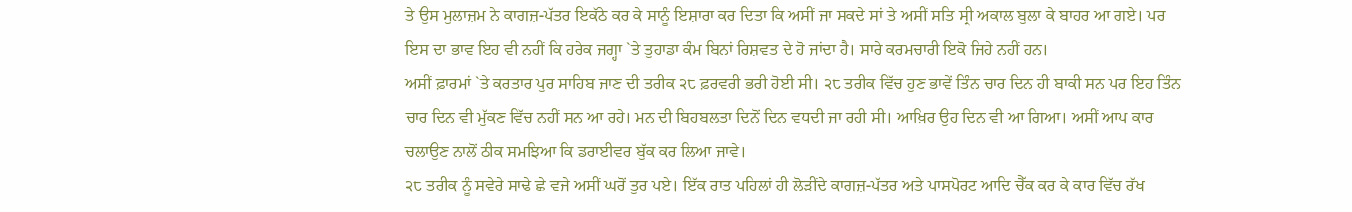ਤੇ ਉਸ ਮੁਲਾਜ਼ਮ ਨੇ ਕਾਗਜ਼-ਪੱਤਰ ਇਕੱਠੇ ਕਰ ਕੇ ਸਾਨੂੰ ਇਸ਼ਾਰਾ ਕਰ ਦਿਤਾ ਕਿ ਅਸੀਂ ਜਾ ਸਕਦੇ ਸਾਂ ਤੇ ਅਸੀਂ ਸਤਿ ਸ੍ਰੀ ਅਕਾਲ ਬੁਲਾ ਕੇ ਬਾਹਰ ਆ ਗਏ। ਪਰ ਇਸ ਦਾ ਭਾਵ ਇਹ ਵੀ ਨਹੀਂ ਕਿ ਹਰੇਕ ਜਗ੍ਹਾ `ਤੇ ਤੁਹਾਡਾ ਕੰਮ ਬਿਨਾਂ ਰਿਸ਼ਵਤ ਦੇ ਹੋ ਜਾਂਦਾ ਹੈ। ਸਾਰੇ ਕਰਮਚਾਰੀ ਇਕੋ ਜਿਹੇ ਨਹੀਂ ਹਨ।
ਅਸੀਂ ਫ਼ਾਰਮਾਂ `ਤੇ ਕਰਤਾਰ ਪੁਰ ਸਾਹਿਬ ਜਾਣ ਦੀ ਤਰੀਕ ੨੮ ਫ਼ਰਵਰੀ ਭਰੀ ਹੋਈ ਸੀ। ੨੮ ਤਰੀਕ ਵਿੱਚ ਹੁਣ ਭਾਵੇਂ ਤਿੰਨ ਚਾਰ ਦਿਨ ਹੀ ਬਾਕੀ ਸਨ ਪਰ ਇਹ ਤਿੰਨ ਚਾਰ ਦਿਨ ਵੀ ਮੁੱਕਣ ਵਿੱਚ ਨਹੀਂ ਸਨ ਆ ਰਹੇ। ਮਨ ਦੀ ਬਿਹਬਲਤਾ ਦਿਨੋਂ ਦਿਨ ਵਧਦੀ ਜਾ ਰਹੀ ਸੀ। ਆਖ਼ਿਰ ਉਹ ਦਿਨ ਵੀ ਆ ਗਿਆ। ਅਸੀਂ ਆਪ ਕਾਰ ਚਲਾਉਣ ਨਾਲੋਂ ਠੀਕ ਸਮਝਿਆ ਕਿ ਡਰਾਈਵਰ ਬੁੱਕ ਕਰ ਲਿਆ ਜਾਵੇ।
੨੮ ਤਰੀਕ ਨੂੰ ਸਵੇਰੇ ਸਾਢੇ ਛੇ ਵਜੇ ਅਸੀਂ ਘਰੋਂ ਤੁਰ ਪਏ। ਇੱਕ ਰਾਤ ਪਹਿਲਾਂ ਹੀ ਲੋੜੀਂਦੇ ਕਾਗਜ਼-ਪੱਤਰ ਅਤੇ ਪਾਸਪੋਰਟ ਆਦਿ ਚੈੱਕ ਕਰ ਕੇ ਕਾਰ ਵਿੱਚ ਰੱਖ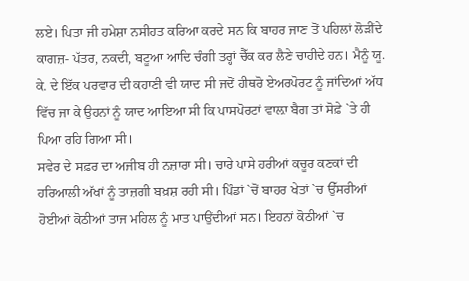ਲਏ। ਪਿਤਾ ਜੀ ਹਮੇਸ਼ਾ ਨਸੀਹਤ ਕਰਿਆ ਕਰਦੇ ਸਨ ਕਿ ਬਾਹਰ ਜਾਣ ਤੋਂ ਪਹਿਲਾਂ ਲੋੜੀਂਦੇ ਕਾਗਜ਼- ਪੱਤਰ, ਨਕਦੀ, ਬਟੂਆ ਆਦਿ ਚੰਗੀ ਤਰ੍ਹਾਂ ਚੈੱਕ ਕਰ ਲੈਣੇ ਚਾਹੀਦੇ ਹਨ। ਮੈਨੂੰ ਯੂ. ਕੇ. ਦੇ ਇੱਕ ਪਰਵਾਰ ਦੀ ਕਹਾਣੀ ਵੀ ਯਾਦ ਸੀ ਜਦੋਂ ਹੀਥਰੋ ਏਅਰਪੋਰਟ ਨੂੰ ਜਾਂਦਿਆਂ ਅੱਧ ਵਿੱਚ ਜਾ ਕੇ ਉਹਨਾਂ ਨੂੰ ਯਾਦ ਆਇਆ ਸੀ ਕਿ ਪਾਸਪੋਰਟਾਂ ਵਾਲ਼ਾ ਬੈਗ ਤਾਂ ਸੋਫ਼ੇ `ਤੇ ਹੀ ਪਿਆ ਰਹਿ ਗਿਆ ਸੀ।
ਸਵੇਰ ਦੇ ਸਫ਼ਰ ਦਾ ਅਜੀਬ ਹੀ ਨਜ਼ਾਰਾ ਸੀ। ਚਾਰੇ ਪਾਸੇ ਹਰੀਆਂ ਕਚੂਰ ਕਣਕਾਂ ਦੀ ਹਰਿਆਲੀ ਅੱਖਾਂ ਨੂੰ ਤਾਜ਼ਗੀ ਬਖ਼ਸ਼ ਰਹੀ ਸੀ। ਪਿੰਡਾਂ `ਚੋਂ ਬਾਹਰ ਖੇਤਾਂ `ਚ ਉੱਸਰੀਆਂ ਹੋਈਆਂ ਕੋਠੀਆਂ ਤਾਜ ਮਹਿਲ ਨੂੰ ਮਾਤ ਪਾਉਂਦੀਆਂ ਸਨ। ਇਹਨਾਂ ਕੋਠੀਆਂ `ਚ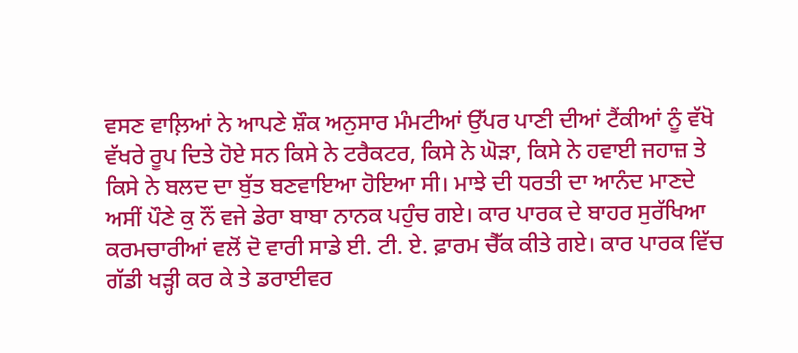ਵਸਣ ਵਾਲ਼ਿਆਂ ਨੇ ਆਪਣੇ ਸ਼ੌਕ ਅਨੁਸਾਰ ਮੰਮਟੀਆਂ ਉੱਪਰ ਪਾਣੀ ਦੀਆਂ ਟੈਂਕੀਆਂ ਨੂੰ ਵੱਖੋ ਵੱਖਰੇ ਰੂਪ ਦਿਤੇ ਹੋਏ ਸਨ ਕਿਸੇ ਨੇ ਟਰੈਕਟਰ, ਕਿਸੇ ਨੇ ਘੋੜਾ, ਕਿਸੇ ਨੇ ਹਵਾਈ ਜਹਾਜ਼ ਤੇ ਕਿਸੇ ਨੇ ਬਲਦ ਦਾ ਬੁੱਤ ਬਣਵਾਇਆ ਹੋਇਆ ਸੀ। ਮਾਝੇ ਦੀ ਧਰਤੀ ਦਾ ਆਨੰਦ ਮਾਣਦੇ ਅਸੀਂ ਪੌਣੇ ਕੁ ਨੌਂ ਵਜੇ ਡੇਰਾ ਬਾਬਾ ਨਾਨਕ ਪਹੁੰਚ ਗਏ। ਕਾਰ ਪਾਰਕ ਦੇ ਬਾਹਰ ਸੁਰੱਖਿਆ ਕਰਮਚਾਰੀਆਂ ਵਲੋਂ ਦੋ ਵਾਰੀ ਸਾਡੇ ਈ. ਟੀ. ਏ. ਫ਼ਾਰਮ ਚੈੱਕ ਕੀਤੇ ਗਏ। ਕਾਰ ਪਾਰਕ ਵਿੱਚ ਗੱਡੀ ਖੜ੍ਹੀ ਕਰ ਕੇ ਤੇ ਡਰਾਈਵਰ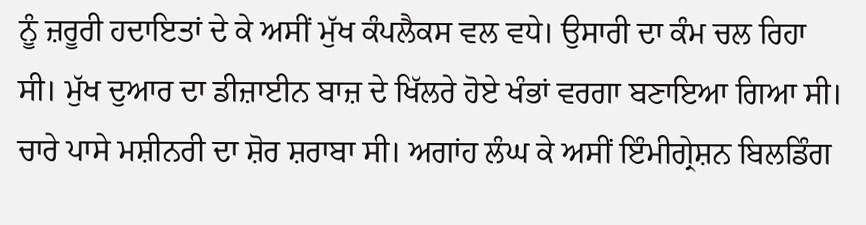ਨੂੰ ਜ਼ਰੂਰੀ ਹਦਾਇਤਾਂ ਦੇ ਕੇ ਅਸੀਂ ਮੁੱਖ ਕੰਪਲੈਕਸ ਵਲ ਵਧੇ। ਉਸਾਰੀ ਦਾ ਕੰਮ ਚਲ ਰਿਹਾ ਸੀ। ਮੁੱਖ ਦੁਆਰ ਦਾ ਡੀਜ਼ਾਈਨ ਬਾਜ਼ ਦੇ ਖਿੱਲਰੇ ਹੋਏ ਖੰਭਾਂ ਵਰਗਾ ਬਣਾਇਆ ਗਿਆ ਸੀ। ਚਾਰੇ ਪਾਸੇ ਮਸ਼ੀਨਰੀ ਦਾ ਸ਼ੋਰ ਸ਼ਰਾਬਾ ਸੀ। ਅਗਾਂਹ ਲੰਘ ਕੇ ਅਸੀਂ ਇੰਮੀਗ੍ਰੇਸ਼ਨ ਬਿਲਡਿੰਗ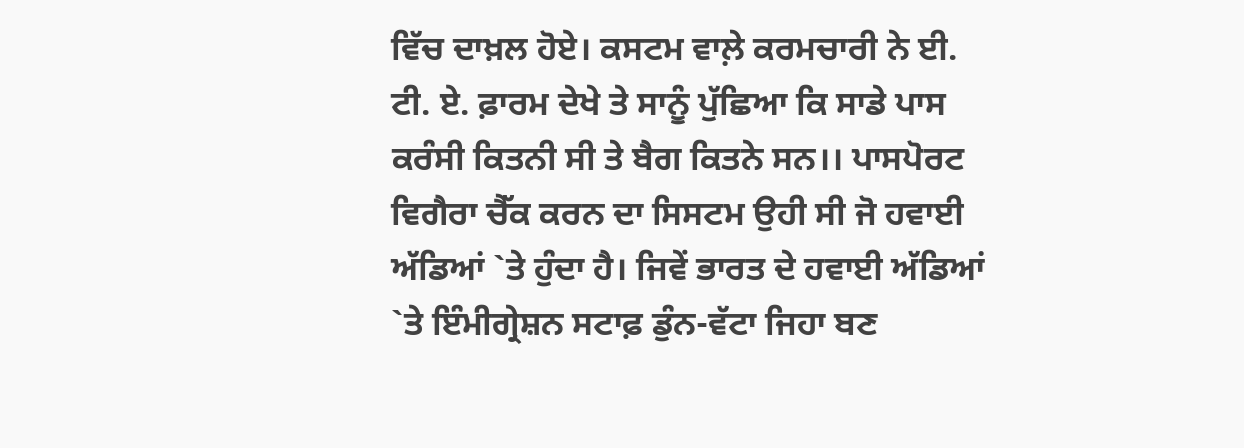ਵਿੱਚ ਦਾਖ਼ਲ ਹੋਏ। ਕਸਟਮ ਵਾਲ਼ੇ ਕਰਮਚਾਰੀ ਨੇ ਈ. ਟੀ. ਏ. ਫ਼ਾਰਮ ਦੇਖੇ ਤੇ ਸਾਨੂੰ ਪੁੱਛਿਆ ਕਿ ਸਾਡੇ ਪਾਸ ਕਰੰਸੀ ਕਿਤਨੀ ਸੀ ਤੇ ਬੈਗ ਕਿਤਨੇ ਸਨ।। ਪਾਸਪੋਰਟ ਵਿਗੈਰਾ ਚੈੱਕ ਕਰਨ ਦਾ ਸਿਸਟਮ ਉਹੀ ਸੀ ਜੋ ਹਵਾਈ ਅੱਡਿਆਂ `ਤੇ ਹੁੰਦਾ ਹੈ। ਜਿਵੇਂ ਭਾਰਤ ਦੇ ਹਵਾਈ ਅੱਡਿਆਂ `ਤੇ ਇੰਮੀਗ੍ਰੇਸ਼ਨ ਸਟਾਫ਼ ਡੁੰਨ-ਵੱਟਾ ਜਿਹਾ ਬਣ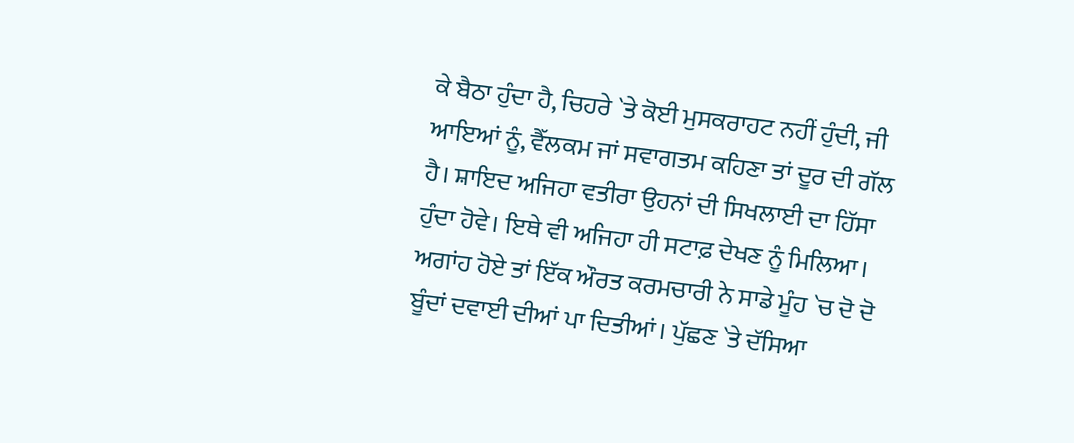ਕੇ ਬੈਠਾ ਹੁੰਦਾ ਹੈ, ਚਿਹਰੇ `ਤੇ ਕੋਈ ਮੁਸਕਰਾਹਟ ਨਹੀਂ ਹੁੰਦੀ, ਜੀ ਆਇਆਂ ਨੂੰ, ਵੈੱਲਕਮ ਜਾਂ ਸਵਾਗਤਮ ਕਹਿਣਾ ਤਾਂ ਦੂਰ ਦੀ ਗੱਲ ਹੈ। ਸ਼ਾਇਦ ਅਜਿਹਾ ਵਤੀਰਾ ਉਹਨਾਂ ਦੀ ਸਿਖਲਾਈ ਦਾ ਹਿੱਸਾ ਹੁੰਦਾ ਹੋਵੇ। ਇਥੇ ਵੀ ਅਜਿਹਾ ਹੀ ਸਟਾਫ਼ ਦੇਖਣ ਨੂੰ ਮਿਲਿਆ। ਅਗਾਂਹ ਹੋਏ ਤਾਂ ਇੱਕ ਔਰਤ ਕਰਮਚਾਰੀ ਨੇ ਸਾਡੇ ਮੂੰਹ `ਚ ਦੋ ਦੋ ਬੂੰਦਾਂ ਦਵਾਈ ਦੀਆਂ ਪਾ ਦਿਤੀਆਂ। ਪੁੱਛਣ `ਤੇ ਦੱਸਿਆ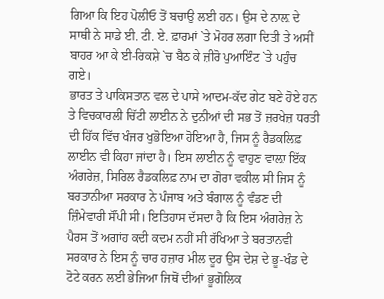ਗਿਆ ਕਿ ਇਹ ਪੋਲੀਓ ਤੋਂ ਬਚਾਉ ਲਈ ਹਨ। ਉਸ ਦੇ ਨਾਲ਼ ਦੇ ਸਾਥੀ ਨੇ ਸਾਡੇ ਈ. ਟੀ. ਏ. ਫ਼ਾਰਮਾਂ `ਤੇ ਮੋਹਰ ਲਗਾ ਦਿਤੀ ਤੇ ਅਸੀਂ ਬਾਹਰ ਆ ਕੇ ਈ-ਰਿਕਸ਼ੇ `ਚ ਬੈਠ ਕੇ ਜ਼ੀਰੋ ਪੁਆਇੰਟ `ਤੇ ਪਹੁੰਚ ਗਏ।
ਭਾਰਤ ਤੇ ਪਾਕਿਸਤਾਨ ਵਲ ਦੇ ਪਾਸੇ ਆਦਮ-ਕੱਦ ਗੇਟ ਬਣੇ ਹੋਏ ਹਨ ਤੇ ਵਿਚਕਾਰਲੀ ਚਿੱਟੀ ਲਾਈਨ ਨੇ ਦੁਨੀਆਂ ਦੀ ਸਭ ਤੋਂ ਜ਼ਰਖੇਜ਼ ਧਰਤੀ ਦੀ ਹਿੱਕ ਵਿੱਚ ਖੰਜਰ ਖੁਭੋਇਆ ਹੋਇਆ ਹੈ, ਜਿਸ ਨੂੰ ਰੈਡਕਲਿਫ਼ ਲਾਈਨ ਵੀ ਕਿਹਾ ਜਾਂਦਾ ਹੈ। ਇਸ ਲਾਈਨ ਨੂੰ ਵਾਹੁਣ ਵਾਲ਼ਾ ਇੱਕ ਅੰਗਰੇਜ਼, ਸਿਰਿਲ ਰੈਡਕਲਿਫ਼ ਨਾਮ ਦਾ ਗੋਰਾ ਵਕੀਲ ਸੀ ਜਿਸ ਨੂੰ ਬਰਤਾਨੀਆ ਸਰਕਾਰ ਨੇ ਪੰਜਾਬ ਅਤੇ ਬੰਗਾਲ ਨੂੰ ਵੰਡਣ ਦੀ ਜ਼ਿੰਮੇਵਾਰੀ ਸੌਂਪੀ ਸੀ। ਇਤਿਹਾਸ ਦੱਸਦਾ ਹੈ ਕਿ ਇਸ ਅੰਗਰੇਜ਼ ਨੇ ਪੈਰਸ ਤੋਂ ਅਗਾਂਹ ਕਦੀ ਕਦਮ ਨਹੀਂ ਸੀ ਰੱਖਿਆ ਤੇ ਬਰਤਾਨਵੀ ਸਰਕਾਰ ਨੇ ਇਸ ਨੂੰ ਚਾਰ ਹਜ਼ਾਰ ਮੀਲ ਦੂਰ ਉਸ ਦੇਸ਼ ਦੇ ਭੂ-ਖੰਡ ਦੇ ਟੋਟੇ ਕਰਨ ਲਈ ਭੇਜਿਆ ਜਿਥੋਂ ਦੀਆਂ ਭੂਗੋਲਿਕ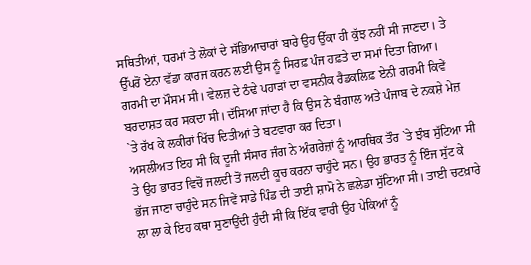ਸਥਿਤੀਆਂ, ਧਰਮਾਂ ਤੇ ਲੋਕਾਂ ਦੇ ਸੱਭਿਆਚਾਰਾਂ ਬਾਰੇ ਉਹ ਉੱਕਾ ਹੀ ਕੁੱਝ ਨਹੀਂ ਸੀ ਜਾਣਦਾ। ਤੇ ਉੱਪਰੋਂ ਏਨਾ ਵੱਡਾ ਕਾਰਜ ਕਰਨ ਲਈ ਉਸ ਨੂੰ ਸਿਰਫ਼ ਪੰਜ ਹਫ਼ਤੇ ਦਾ ਸਮਾਂ ਦਿਤਾ ਗਿਆ। ਗਰਮੀ ਦਾ ਮੌਸਮ ਸੀ। ਵੇਲਜ਼ ਦੇ ਠੰਢੇ ਪਹਾੜਾਂ ਦਾ ਵਸਨੀਕ ਰੈਡਕਲਿਫ਼ ਏਨੀ ਗਰਮੀ ਕਿਵੇਂ ਬਰਦਾਸ਼ਤ ਕਰ ਸਕਦਾ ਸੀ। ਦੱਸਿਆ ਜਾਂਦਾ ਹੈ ਕਿ ਉਸ ਨੇ ਬੰਗਾਲ ਅਤੇ ਪੰਜਾਬ ਦੇ ਨਕਸ਼ੇ ਮੇਜ਼ `ਤੇ ਰੱਖ ਕੇ ਲਕੀਰਾਂ ਖਿੱਚ ਦਿਤੀਆਂ ਤੇ ਬਟਵਾਰਾ ਕਰ ਦਿਤਾ।
ਅਸਲੀਅਤ ਇਹ ਸੀ ਕਿ ਦੂਜੀ ਸੰਸਾਰ ਜੰਗ ਨੇ ਅੰਗਰੇਜ਼ਾਂ ਨੂੰ ਆਰਥਿਕ ਤੌਰ `ਤੇ ਝੰਬ ਸੁੱਟਿਆ ਸੀ ਤੇ ਉਹ ਭਾਰਤ ਵਿਚੋਂ ਜਲਦੀ ਤੋਂ ਜਲਦੀ ਕੂਚ ਕਰਨਾ ਚਾਹੁੰਦੇ ਸਨ। ਉਹ ਭਾਰਤ ਨੂੰ ਇੰਜ ਸੁੱਟ ਕੇ ਭੱਜ ਜਾਣਾ ਚਾਹੁੰਦੇ ਸਨ ਜਿਵੇਂ ਸਾਡੇ ਪਿੰਡ ਦੀ ਤਾਈ ਸ਼ਾਮੋ ਨੇ ਛਲੇਡਾ ਸੁੱਟਿਆ ਸੀ। ਤਾਈ ਚਟਖ਼ਾਰੇ ਲਾ ਲਾ ਕੇ ਇਹ ਕਥਾ ਸੁਣਾਉਂਦੀ ਹੁੰਦੀ ਸੀ ਕਿ ਇੱਕ ਵਾਰੀ ਉਹ ਪੇਕਿਆਂ ਨੂੰ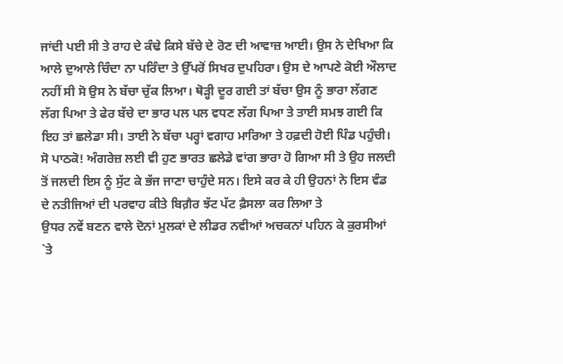ਜਾਂਦੀ ਪਈ ਸੀ ਤੇ ਰਾਹ ਦੇ ਕੰਢੇ ਕਿਸੇ ਬੱਚੇ ਦੇ ਰੋਣ ਦੀ ਆਵਾਜ਼ ਆਈ। ਉਸ ਨੇ ਦੇਖਿਆ ਕਿ ਆਲੇ ਦੁਆਲੇ ਚਿੰਦਾ ਨਾ ਪਰਿੰਦਾ ਤੇ ਉੱਪਰੋਂ ਸਿਖਰ ਦੁਪਹਿਰਾ। ਉਸ ਦੇ ਆਪਣੇ ਕੋਈ ਔਲਾਦ ਨਹੀਂ ਸੀ ਸੋ ਉਸ ਨੇ ਬੱਚਾ ਚੁੱਕ ਲਿਆ। ਥੋੜ੍ਹੀ ਦੂਰ ਗਈ ਤਾਂ ਬੱਚਾ ਉਸ ਨੂੰ ਭਾਰਾ ਲੱਗਣ ਲੱਗ ਪਿਆ ਤੇ ਫੇਰ ਬੱਚੇ ਦਾ ਭਾਰ ਪਲ ਪਲ ਵਧਣ ਲੱਗ ਪਿਆ ਤੇ ਤਾਈ ਸਮਝ ਗਈ ਕਿ ਇਹ ਤਾਂ ਛਲੇਡਾ ਸੀ। ਤਾਈ ਨੇ ਬੱਚਾ ਪਰ੍ਹਾਂ ਵਗਾਹ ਮਾਰਿਆ ਤੇ ਹਫ਼ਦੀ ਹੋਈ ਪਿੰਡ ਪਹੁੰਚੀ। ਸੋ ਪਾਠਕੋ! ਅੰਗਰੇਜ਼ ਲਈ ਵੀ ਹੁਣ ਭਾਰਤ ਛਲੇਡੇ ਵਾਂਗ ਭਾਰਾ ਹੋ ਗਿਆ ਸੀ ਤੇ ਉਹ ਜਲਦੀ ਤੋਂ ਜਲਦੀ ਇਸ ਨੂੰ ਸੁੱਟ ਕੇ ਭੱਜ ਜਾਣਾ ਚਾਹੁੰਦੇ ਸਨ। ਇਸੇ ਕਰ ਕੇ ਹੀ ਉਹਨਾਂ ਨੇ ਇਸ ਵੰਡ ਦੇ ਨਤੀਜਿਆਂ ਦੀ ਪਰਵਾਹ ਕੀਤੇ ਬਿਗ਼ੈਰ ਝੱਟ ਪੱਟ ਫ਼ੈਸਲਾ ਕਰ ਲਿਆ ਤੇ
ਉਧਰ ਨਵੇਂ ਬਣਨ ਵਾਲੇ ਦੋਨਾਂ ਮੁਲਕਾਂ ਦੇ ਲੀਡਰ ਨਵੀਆਂ ਅਚਕਨਾਂ ਪਹਿਨ ਕੇ ਕੁਰਸੀਆਂ `ਤੇ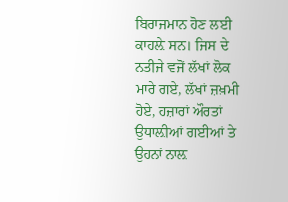ਬਿਰਾਜਮਾਨ ਹੋਣ ਲਈ ਕਾਹਲ਼ੇ ਸਨ। ਜਿਸ ਦੇ ਨਤੀਜੇ ਵਜੋਂ ਲੱਖਾਂ ਲੋਕ ਮਾਰੇ ਗਏ, ਲੱਖਾਂ ਜ਼ਖ਼ਮੀ ਹੋਏ, ਹਜ਼ਾਰਾਂ ਔਰਤਾਂ ਉਧਾਲ਼ੀਆਂ ਗਈਆਂ ਤੇ ਉਹਨਾਂ ਨਾਲ਼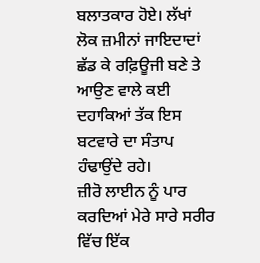ਬਲਾਤਕਾਰ ਹੋਏ। ਲੱਖਾਂ ਲੋਕ ਜ਼ਮੀਨਾਂ ਜਾਇਦਾਦਾਂ ਛੱਡ ਕੇ ਰਫ਼ਿਊਜੀ ਬਣੇ ਤੇ ਆਉਣ ਵਾਲੇ ਕਈ ਦਹਾਕਿਆਂ ਤੱਕ ਇਸ ਬਟਵਾਰੇ ਦਾ ਸੰਤਾਪ ਹੰਢਾਉਂਦੇ ਰਹੇ।
ਜ਼ੀਰੋ ਲਾਈਨ ਨੂੰ ਪਾਰ ਕਰਦਿਆਂ ਮੇਰੇ ਸਾਰੇ ਸਰੀਰ ਵਿੱਚ ਇੱਕ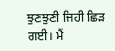ਝੁਣਝੁਣੀ ਜਿਹੀ ਛਿੜ ਗਈ। ਮੈਂ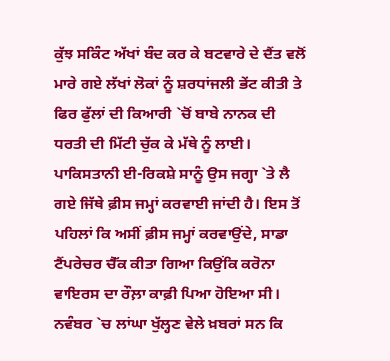ਕੁੱਝ ਸਕਿੰਟ ਅੱਖਾਂ ਬੰਦ ਕਰ ਕੇ ਬਟਵਾਰੇ ਦੇ ਦੈਂਤ ਵਲੋਂ ਮਾਰੇ ਗਏ ਲੱਖਾਂ ਲੋਕਾਂ ਨੂੰ ਸ਼ਰਧਾਂਜਲੀ ਭੇਂਟ ਕੀਤੀ ਤੇ ਫਿਰ ਫੁੱਲਾਂ ਦੀ ਕਿਆਰੀ `ਚੋਂ ਬਾਬੇ ਨਾਨਕ ਦੀ ਧਰਤੀ ਦੀ ਮਿੱਟੀ ਚੁੱਕ ਕੇ ਮੱਥੇ ਨੂੰ ਲਾਈ।
ਪਾਕਿਸਤਾਨੀ ਈ-ਰਿਕਸ਼ੇ ਸਾਨੂੰ ਉਸ ਜਗ੍ਹਾ `ਤੇ ਲੈ ਗਏ ਜਿੱਥੇ ਫ਼ੀਸ ਜਮ੍ਹਾਂ ਕਰਵਾਈ ਜਾਂਦੀ ਹੈ। ਇਸ ਤੋਂ ਪਹਿਲਾਂ ਕਿ ਅਸੀਂ ਫ਼ੀਸ ਜਮ੍ਹਾਂ ਕਰਵਾਉਂਦੇ, ਸਾਡਾ ਟੈਂਪਰੇਚਰ ਚੈੱਕ ਕੀਤਾ ਗਿਆ ਕਿਉਂਕਿ ਕਰੋਨਾ ਵਾਇਰਸ ਦਾ ਰੌਲ਼ਾ ਕਾਫ਼ੀ ਪਿਆ ਹੋਇਆ ਸੀ। ਨਵੰਬਰ `ਚ ਲਾਂਘਾ ਖੁੱਲ੍ਹਣ ਵੇਲੇ ਖ਼ਬਰਾਂ ਸਨ ਕਿ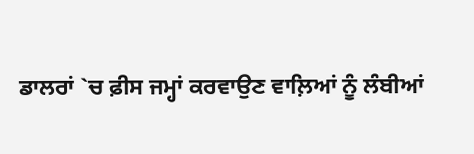ਡਾਲਰਾਂ `ਚ ਫ਼ੀਸ ਜਮ੍ਹਾਂ ਕਰਵਾਉਣ ਵਾਲ਼ਿਆਂ ਨੂੰ ਲੰਬੀਆਂ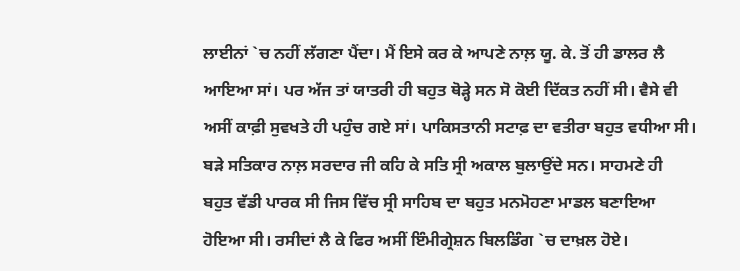ਲਾਈਨਾਂ `ਚ ਨਹੀਂ ਲੱਗਣਾ ਪੈਂਦਾ। ਮੈਂ ਇਸੇ ਕਰ ਕੇ ਆਪਣੇ ਨਾਲ਼ ਯੂ. ਕੇ. ਤੋਂ ਹੀ ਡਾਲਰ ਲੈ ਆਇਆ ਸਾਂ। ਪਰ ਅੱਜ ਤਾਂ ਯਾਤਰੀ ਹੀ ਬਹੁਤ ਥੋੜ੍ਹੇ ਸਨ ਸੋ ਕੋਈ ਦਿੱਕਤ ਨਹੀਂ ਸੀ। ਵੈਸੇ ਵੀ ਅਸੀਂ ਕਾਫ਼ੀ ਸੁਵਖਤੇ ਹੀ ਪਹੁੰਚ ਗਏ ਸਾਂ। ਪਾਕਿਸਤਾਨੀ ਸਟਾਫ਼ ਦਾ ਵਤੀਰਾ ਬਹੁਤ ਵਧੀਆ ਸੀ। ਬੜੇ ਸਤਿਕਾਰ ਨਾਲ਼ ਸਰਦਾਰ ਜੀ ਕਹਿ ਕੇ ਸਤਿ ਸ੍ਰੀ ਅਕਾਲ ਬੁਲਾਉਂਦੇ ਸਨ। ਸਾਹਮਣੇ ਹੀ ਬਹੁਤ ਵੱਡੀ ਪਾਰਕ ਸੀ ਜਿਸ ਵਿੱਚ ਸ੍ਰੀ ਸਾਹਿਬ ਦਾ ਬਹੁਤ ਮਨਮੋਹਣਾ ਮਾਡਲ ਬਣਾਇਆ ਹੋਇਆ ਸੀ। ਰਸੀਦਾਂ ਲੈ ਕੇ ਫਿਰ ਅਸੀਂ ਇੰਮੀਗ੍ਰੇਸ਼ਨ ਬਿਲਡਿੰਗ `ਚ ਦਾਖ਼ਲ ਹੋਏ।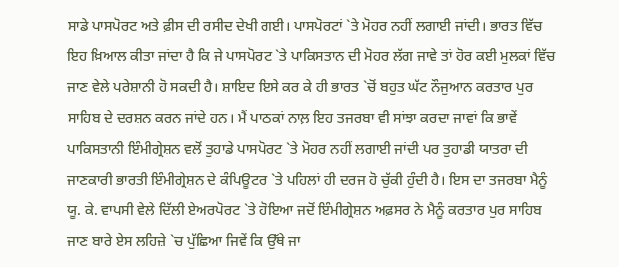ਸਾਡੇ ਪਾਸਪੋਰਟ ਅਤੇ ਫ਼ੀਸ ਦੀ ਰਸੀਦ ਦੇਖੀ ਗਈ। ਪਾਸਪੋਰਟਾਂ `ਤੇ ਮੋਹਰ ਨਹੀਂ ਲਗਾਈ ਜਾਂਦੀ। ਭਾਰਤ ਵਿੱਚ ਇਹ ਖ਼ਿਆਲ ਕੀਤਾ ਜਾਂਦਾ ਹੈ ਕਿ ਜੇ ਪਾਸਪੋਰਟ `ਤੇ ਪਾਕਿਸਤਾਨ ਦੀ ਮੋਹਰ ਲੱਗ ਜਾਵੇ ਤਾਂ ਹੋਰ ਕਈ ਮੁਲਕਾਂ ਵਿੱਚ ਜਾਣ ਵੇਲੇ ਪਰੇਸ਼ਾਨੀ ਹੋ ਸਕਦੀ ਹੈ। ਸ਼ਾਇਦ ਇਸੇ ਕਰ ਕੇ ਹੀ ਭਾਰਤ `ਚੋਂ ਬਹੁਤ ਘੱਟ ਨੌਜੁਆਨ ਕਰਤਾਰ ਪੁਰ ਸਾਹਿਬ ਦੇ ਦਰਸ਼ਨ ਕਰਨ ਜਾਂਦੇ ਹਨ। ਮੈਂ ਪਾਠਕਾਂ ਨਾਲ਼ ਇਹ ਤਜਰਬਾ ਵੀ ਸਾਂਝਾ ਕਰਦਾ ਜਾਵਾਂ ਕਿ ਭਾਵੇਂ ਪਾਕਿਸਤਾਨੀ ਇੰਮੀਗ੍ਰੇਸ਼ਨ ਵਲੋਂ ਤੁਹਾਡੇ ਪਾਸਪੋਰਟ `ਤੇ ਮੋਹਰ ਨਹੀਂ ਲਗਾਈ ਜਾਂਦੀ ਪਰ ਤੁਹਾਡੀ ਯਾਤਰਾ ਦੀ ਜਾਣਕਾਰੀ ਭਾਰਤੀ ਇੰਮੀਗ੍ਰੇਸ਼ਨ ਦੇ ਕੰਪਿਊਟਰ `ਤੇ ਪਹਿਲਾਂ ਹੀ ਦਰਜ ਹੋ ਚੁੱਕੀ ਹੁੰਦੀ ਹੈ। ਇਸ ਦਾ ਤਜਰਬਾ ਮੈਨੂੰ ਯੂ. ਕੇ. ਵਾਪਸੀ ਵੇਲੇ ਦਿੱਲੀ ਏਅਰਪੋਰਟ `ਤੇ ਹੋਇਆ ਜਦੋਂ ਇੰਮੀਗ੍ਰੇਸ਼ਨ ਅਫ਼ਸਰ ਨੇ ਮੈਨੂੰ ਕਰਤਾਰ ਪੁਰ ਸਾਹਿਬ ਜਾਣ ਬਾਰੇ ਏਸ ਲਹਿਜ਼ੇ `ਚ ਪੁੱਛਿਆ ਜਿਵੇਂ ਕਿ ਉੱਥੇ ਜਾ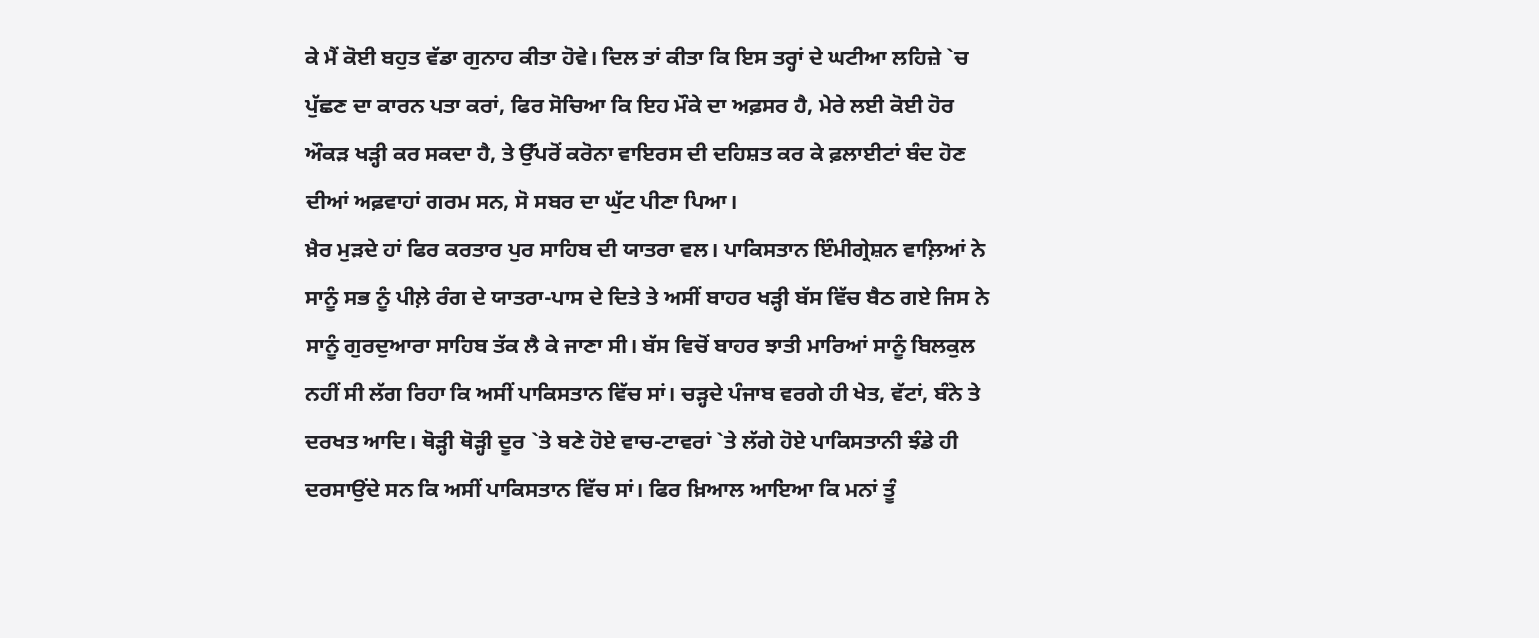ਕੇ ਮੈਂ ਕੋਈ ਬਹੁਤ ਵੱਡਾ ਗੁਨਾਹ ਕੀਤਾ ਹੋਵੇ। ਦਿਲ ਤਾਂ ਕੀਤਾ ਕਿ ਇਸ ਤਰ੍ਹਾਂ ਦੇ ਘਟੀਆ ਲਹਿਜ਼ੇ `ਚ ਪੁੱਛਣ ਦਾ ਕਾਰਨ ਪਤਾ ਕਰਾਂ, ਫਿਰ ਸੋਚਿਆ ਕਿ ਇਹ ਮੌਕੇ ਦਾ ਅਫ਼ਸਰ ਹੈ, ਮੇਰੇ ਲਈ ਕੋਈ ਹੋਰ ਔਕੜ ਖੜ੍ਹੀ ਕਰ ਸਕਦਾ ਹੈ, ਤੇ ਉੱਪਰੋਂ ਕਰੋਨਾ ਵਾਇਰਸ ਦੀ ਦਹਿਸ਼ਤ ਕਰ ਕੇ ਫ਼ਲਾਈਟਾਂ ਬੰਦ ਹੋਣ ਦੀਆਂ ਅਫ਼ਵਾਹਾਂ ਗਰਮ ਸਨ, ਸੋ ਸਬਰ ਦਾ ਘੁੱਟ ਪੀਣਾ ਪਿਆ।
ਖ਼ੈਰ ਮੁੜਦੇ ਹਾਂ ਫਿਰ ਕਰਤਾਰ ਪੁਰ ਸਾਹਿਬ ਦੀ ਯਾਤਰਾ ਵਲ। ਪਾਕਿਸਤਾਨ ਇੰਮੀਗ੍ਰੇਸ਼ਨ ਵਾਲ਼ਿਆਂ ਨੇ ਸਾਨੂੰ ਸਭ ਨੂੰ ਪੀਲ਼ੇ ਰੰਗ ਦੇ ਯਾਤਰਾ-ਪਾਸ ਦੇ ਦਿਤੇ ਤੇ ਅਸੀਂ ਬਾਹਰ ਖੜ੍ਹੀ ਬੱਸ ਵਿੱਚ ਬੈਠ ਗਏ ਜਿਸ ਨੇ ਸਾਨੂੰ ਗੁਰਦੁਆਰਾ ਸਾਹਿਬ ਤੱਕ ਲੈ ਕੇ ਜਾਣਾ ਸੀ। ਬੱਸ ਵਿਚੋਂ ਬਾਹਰ ਝਾਤੀ ਮਾਰਿਆਂ ਸਾਨੂੰ ਬਿਲਕੁਲ ਨਹੀਂ ਸੀ ਲੱਗ ਰਿਹਾ ਕਿ ਅਸੀਂ ਪਾਕਿਸਤਾਨ ਵਿੱਚ ਸਾਂ। ਚੜ੍ਹਦੇ ਪੰਜਾਬ ਵਰਗੇ ਹੀ ਖੇਤ, ਵੱਟਾਂ, ਬੰਨੇ ਤੇ ਦਰਖਤ ਆਦਿ। ਥੋੜ੍ਹੀ ਥੋੜ੍ਹੀ ਦੂਰ `ਤੇ ਬਣੇ ਹੋਏ ਵਾਚ-ਟਾਵਰਾਂ `ਤੇ ਲੱਗੇ ਹੋਏ ਪਾਕਿਸਤਾਨੀ ਝੰਡੇ ਹੀ ਦਰਸਾਉਂਦੇ ਸਨ ਕਿ ਅਸੀਂ ਪਾਕਿਸਤਾਨ ਵਿੱਚ ਸਾਂ। ਫਿਰ ਖ਼ਿਆਲ ਆਇਆ ਕਿ ਮਨਾਂ ਤੂੰ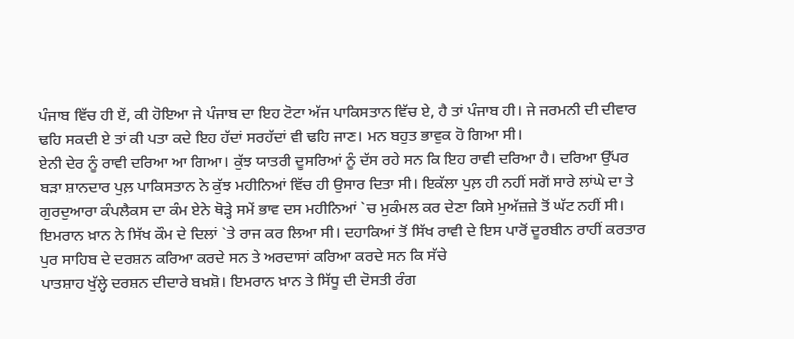ਪੰਜਾਬ ਵਿੱਚ ਹੀ ਏਂ, ਕੀ ਹੋਇਆ ਜੇ ਪੰਜਾਬ ਦਾ ਇਹ ਟੋਟਾ ਅੱਜ ਪਾਕਿਸਤਾਨ ਵਿੱਚ ਏ, ਹੈ ਤਾਂ ਪੰਜਾਬ ਹੀ। ਜੇ ਜਰਮਨੀ ਦੀ ਦੀਵਾਰ ਢਹਿ ਸਕਦੀ ਏ ਤਾਂ ਕੀ ਪਤਾ ਕਦੇ ਇਹ ਹੱਦਾਂ ਸਰਹੱਦਾਂ ਵੀ ਢਹਿ ਜਾਣ। ਮਨ ਬਹੁਤ ਭਾਵੁਕ ਹੋ ਗਿਆ ਸੀ।
ਏਨੀ ਦੇਰ ਨੂੰ ਰਾਵੀ ਦਰਿਆ ਆ ਗਿਆ। ਕੁੱਝ ਯਾਤਰੀ ਦੂਸਰਿਆਂ ਨੂੰ ਦੱਸ ਰਹੇ ਸਨ ਕਿ ਇਹ ਰਾਵੀ ਦਰਿਆ ਹੈ। ਦਰਿਆ ਉੱਪਰ ਬੜਾ ਸ਼ਾਨਦਾਰ ਪੁਲ਼ ਪਾਕਿਸਤਾਨ ਨੇ ਕੁੱਝ ਮਹੀਨਿਆਂ ਵਿੱਚ ਹੀ ਉਸਾਰ ਦਿਤਾ ਸੀ। ਇਕੱਲਾ ਪੁਲ਼ ਹੀ ਨਹੀਂ ਸਗੋਂ ਸਾਰੇ ਲਾਂਘੇ ਦਾ ਤੇ ਗੁਰਦੁਆਰਾ ਕੰਪਲੈਕਸ ਦਾ ਕੰਮ ਏਨੇ ਥੋੜ੍ਹੇ ਸਮੇਂ ਭਾਵ ਦਸ ਮਹੀਨਿਆਂ `ਚ ਮੁਕੰਮਲ ਕਰ ਦੇਣਾ ਕਿਸੇ ਮੁਅੱਜ਼ਜ਼ੇ ਤੋਂ ਘੱਟ ਨਹੀਂ ਸੀ। ਇਮਰਾਨ ਖ਼ਾਨ ਨੇ ਸਿੱਖ ਕੌਮ ਦੇ ਦਿਲਾਂ `ਤੇ ਰਾਜ ਕਰ ਲਿਆ ਸੀ। ਦਹਾਕਿਆਂ ਤੋਂ ਸਿੱਖ ਰਾਵੀ ਦੇ ਇਸ ਪਾਰੋਂ ਦੂਰਬੀਨ ਰਾਹੀਂ ਕਰਤਾਰ ਪੁਰ ਸਾਹਿਬ ਦੇ ਦਰਸ਼ਨ ਕਰਿਆ ਕਰਦੇ ਸਨ ਤੇ ਅਰਦਾਸਾਂ ਕਰਿਆ ਕਰਦੇ ਸਨ ਕਿ ਸੱਚੇ
ਪਾਤਸ਼ਾਹ ਖੁੱਲ੍ਹੇ ਦਰਸ਼ਨ ਦੀਦਾਰੇ ਬਖ਼ਸ਼ੋ। ਇਮਰਾਨ ਖ਼ਾਨ ਤੇ ਸਿੱਧੂ ਦੀ ਦੋਸਤੀ ਰੰਗ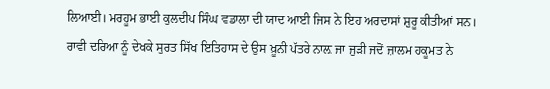ਲਿਆਈ। ਮਰਹੂਮ ਭਾਈ ਕੁਲਦੀਪ ਸਿੰਘ ਵਡਾਲਾ ਦੀ ਯਾਦ ਆਈ ਜਿਸ ਨੇ ਇਹ ਅਰਦਾਸਾਂ ਸ਼ੁਰੂ ਕੀਤੀਆਂ ਸਨ।
ਰਾਵੀ ਦਰਿਆ ਨੂੰ ਦੇਖਕੇ ਸੁਰਤ ਸਿੱਖ ਇਤਿਹਾਸ ਦੇ ਉਸ ਖ਼ੂਨੀ ਪੱਤਰੇ ਨਾਲ਼ ਜਾ ਜੁੜੀ ਜਦੋਂ ਜ਼ਾਲਮ ਹਕੂਮਤ ਨੇ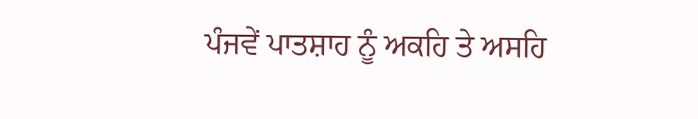ਪੰਜਵੇਂ ਪਾਤਸ਼ਾਹ ਨੂੰ ਅਕਹਿ ਤੇ ਅਸਹਿ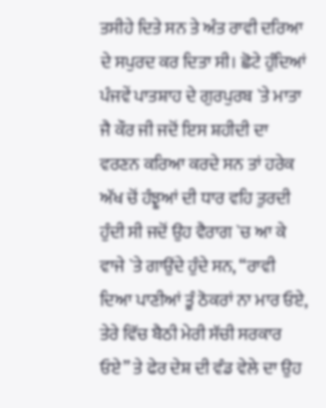ਤਸੀਹੇ ਦਿਤੇ ਸਨ ਤੇ ਅੰਤ ਰਾਵੀ ਦਰਿਆ ਦੇ ਸਪੁਰਦ ਕਰ ਦਿਤਾ ਸੀ। ਛੋਟੇ ਹੁੰਦਿਆਂ ਪੰਜਵੇਂ ਪਾਤਸ਼ਾਹ ਦੇ ਗੁਰਪੁਰਬ `ਤੇ ਮਾਤਾ ਜੈ ਕੌਰ ਜੀ ਜਦੋਂ ਇਸ ਸ਼ਹੀਦੀ ਦਾ ਵਰਣਨ ਕਰਿਆ ਕਰਦੇ ਸਨ ਤਾਂ ਹਰੇਕ ਅੱਖ ਚੋਂ ਹੰਝੂਆਂ ਦੀ ਧਾਰ ਵਹਿ ਤੁਰਦੀ ਹੁੰਦੀ ਸੀ ਜਦੋਂ ਉਹ ਵੈਰਾਗ `ਚ ਆ ਕੇ ਵਾਜੇ `ਤੇ ਗਾਉਂਦੇ ਹੁੰਦੇ ਸਨ, “ਰਾਵੀ ਦਿਆ ਪਾਣੀਆਂ ਤੂੰ ਠੋਕਰਾਂ ਨਾ ਮਾਰ ਓਏ, ਤੇਰੇ ਵਿੱਚ ਬੈਠੀ ਮੇਰੀ ਸੱਚੀ ਸਰਕਾਰ ਓਏ” ਤੇ ਫੇਰ ਦੇਸ਼ ਦੀ ਵੰਡ ਵੇਲੇ ਦਾ ਉਹ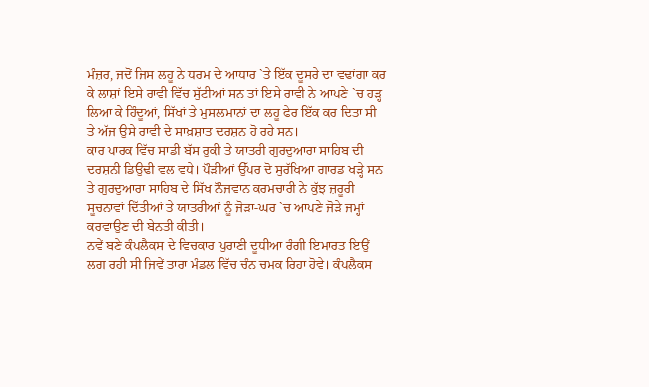ਮੰਜ਼ਰ, ਜਦੋਂ ਜਿਸ ਲਹੂ ਨੇ ਧਰਮ ਦੇ ਆਧਾਰ `ਤੇ ਇੱਕ ਦੂਸਰੇ ਦਾ ਵਢਾਂਗਾ ਕਰ ਕੇ ਲਾਸ਼ਾਂ ਇਸੇ ਰਾਵੀ ਵਿੱਚ ਸੁੱਟੀਆਂ ਸਨ ਤਾਂ ਇਸੇ ਰਾਵੀ ਨੇ ਆਪਣੇ `ਚ ਹੜ੍ਹ ਲਿਆ ਕੇ ਹਿੰਦੂਆਂ, ਸਿੱਖਾਂ ਤੇ ਮੁਸਲਮਾਨਾਂ ਦਾ ਲਹੂ ਫੇਰ ਇੱਕ ਕਰ ਦਿਤਾ ਸੀ ਤੇ ਅੱਜ ਉਸੇ ਰਾਵੀ ਦੇ ਸਾਖ਼ਸ਼ਾਤ ਦਰਸ਼ਨ ਹੋ ਰਹੇ ਸਨ।
ਕਾਰ ਪਾਰਕ ਵਿੱਚ ਸਾਡੀ ਬੱਸ ਰੁਕੀ ਤੇ ਯਾਤਰੀ ਗੁਰਦੁਆਰਾ ਸਾਹਿਬ ਦੀ ਦਰਸ਼ਨੀ ਡਿਉਢੀ ਵਲ ਵਧੇ। ਪੌੜੀਆਂ ਉੱਪਰ ਦੋ ਸੁਰੱਖਿਆ ਗਾਰਡ ਖੜ੍ਹੇ ਸਨ ਤੇ ਗੁਰਦੁਆਰਾ ਸਾਹਿਬ ਦੇ ਸਿੱਖ ਨੌਜਵਾਨ ਕਰਮਚਾਰੀ ਨੇ ਕੁੱਝ ਜ਼ਰੂਰੀ ਸੂਚਨਾਵਾਂ ਦਿੱਤੀਆਂ ਤੇ ਯਾਤਰੀਆਂ ਨੂੰ ਜੋੜਾ-ਘਰ `ਚ ਆਪਣੇ ਜੋੜੇ ਜਮ੍ਹਾਂ ਕਰਵਾਉਣ ਦੀ ਬੇਨਤੀ ਕੀਤੀ।
ਨਵੇਂ ਬਣੇ ਕੰਪਲੈਕਸ ਦੇ ਵਿਚਕਾਰ ਪੁਰਾਣੀ ਦੂਧੀਆ ਰੰਗੀ ਇਮਾਰਤ ਇਉਂ ਲਗ ਰਹੀ ਸੀ ਜਿਵੇਂ ਤਾਰਾ ਮੰਡਲ ਵਿੱਚ ਚੰਨ ਚਮਕ ਰਿਹਾ ਹੋਵੇ। ਕੰਪਲੈਕਸ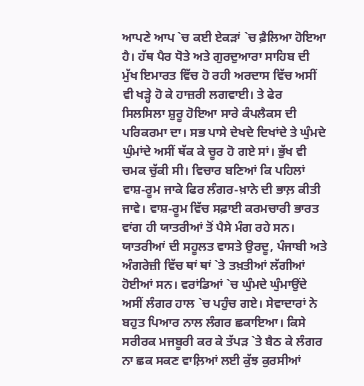ਆਪਣੇ ਆਪ `ਚ ਕਈ ਏਕੜਾਂ `ਚ ਫ਼ੈਲਿਆ ਹੋਇਆ ਹੈ। ਹੱਥ ਪੈਰ ਧੋਤੇ ਅਤੇ ਗੁਰਦੁਆਰਾ ਸਾਹਿਬ ਦੀ ਮੁੱਖ ਇਮਾਰਤ ਵਿੱਚ ਹੋ ਰਹੀ ਅਰਦਾਸ ਵਿੱਚ ਅਸੀਂ ਵੀ ਖੜ੍ਹੇ ਹੋ ਕੇ ਹਾਜ਼ਰੀ ਲਗਵਾਈ। ਤੇ ਫੇਰ ਸਿਲਸਿਲਾ ਸ਼ੁਰੂ ਹੋਇਆ ਸਾਰੇ ਕੰਪਲੈਕਸ ਦੀ ਪਰਿਕਰਮਾ ਦਾ। ਸਭ ਪਾਸੇ ਦੇਖਦੇ ਦਿਖਾਂਦੇ ਤੇ ਘੁੰਮਦੇ ਘੁੰਮਾਂਦੇ ਅਸੀਂ ਥੱਕ ਕੇ ਚੂਰ ਹੋ ਗਏ ਸਾਂ। ਭੁੱਖ ਵੀ ਚਮਕ ਚੁੱਕੀ ਸੀ। ਵਿਚਾਰ ਬਣਿਆਂ ਕਿ ਪਹਿਲਾਂ ਵਾਸ਼-ਰੂਮ ਜਾਕੇ ਫਿਰ ਲੰਗਰ-ਖ਼ਾਨੇ ਦੀ ਭਾਲ਼ ਕੀਤੀ ਜਾਵੇ। ਵਾਸ਼-ਰੂਮ ਵਿੱਚ ਸਫ਼ਾਈ ਕਰਮਚਾਰੀ ਭਾਰਤ ਵਾਂਗ ਹੀ ਯਾਤਰੀਆਂ ਤੋਂ ਪੈਸੇ ਮੰਗ ਰਹੇ ਸਨ।
ਯਾਤਰੀਆਂ ਦੀ ਸਹੂਲਤ ਵਾਸਤੇ ਉਰਦੂ, ਪੰਜਾਬੀ ਅਤੇ ਅੰਗਰੇਜ਼ੀ ਵਿੱਚ ਥਾਂ ਥਾਂ `ਤੇ ਤਖ਼ਤੀਆਂ ਲੱਗੀਆਂ ਹੋਈਆਂ ਸਨ। ਵਰਾਂਡਿਆਂ `ਚ ਘੁੰਮਦੇ ਘੁੰਮਾਉਂਦੇ ਅਸੀਂ ਲੰਗਰ ਹਾਲ `ਚ ਪਹੁੰਚ ਗਏ। ਸੇਵਾਦਾਰਾਂ ਨੇ ਬਹੁਤ ਪਿਆਰ ਨਾਲ ਲੰਗਰ ਛਕਾਇਆ। ਕਿਸੇ ਸਰੀਰਕ ਮਜਬੂਰੀ ਕਰ ਕੇ ਤੱਪੜ `ਤੇ ਬੈਠ ਕੇ ਲੰਗਰ ਨਾ ਛਕ ਸਕਣ ਵਾਲ਼ਿਆਂ ਲਈ ਕੁੱਝ ਕੁਰਸੀਆਂ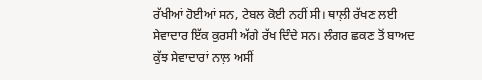ਰੱਖੀਆਂ ਹੋਈਆਂ ਸਨ, ਟੇਬਲ ਕੋਈ ਨਹੀਂ ਸੀ। ਥਾਲ਼ੀ ਰੱਖਣ ਲਈ ਸੇਵਾਦਾਰ ਇੱਕ ਕੁਰਸੀ ਅੱਗੇ ਰੱਖ ਦਿੰਦੇ ਸਨ। ਲੰਗਰ ਛਕਣ ਤੋਂ ਬਾਅਦ ਕੁੱਝ ਸੇਵਾਦਾਰਾਂ ਨਾਲ਼ ਅਸੀਂ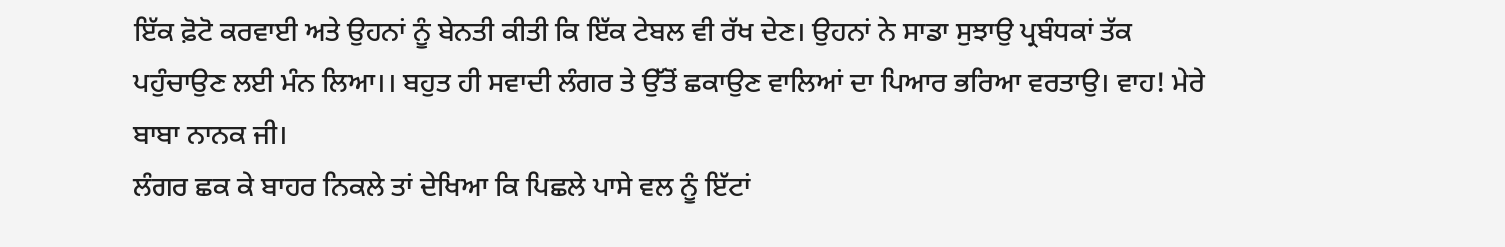ਇੱਕ ਫ਼ੋਟੋ ਕਰਵਾਈ ਅਤੇ ਉਹਨਾਂ ਨੂੰ ਬੇਨਤੀ ਕੀਤੀ ਕਿ ਇੱਕ ਟੇਬਲ ਵੀ ਰੱਖ ਦੇਣ। ਉਹਨਾਂ ਨੇ ਸਾਡਾ ਸੁਝਾਉ ਪ੍ਰਬੰਧਕਾਂ ਤੱਕ ਪਹੁੰਚਾਉਣ ਲਈ ਮੰਨ ਲਿਆ।। ਬਹੁਤ ਹੀ ਸਵਾਦੀ ਲੰਗਰ ਤੇ ਉੱਤੋਂ ਛਕਾਉਣ ਵਾਲਿਆਂ ਦਾ ਪਿਆਰ ਭਰਿਆ ਵਰਤਾਉ। ਵਾਹ! ਮੇਰੇ ਬਾਬਾ ਨਾਨਕ ਜੀ।
ਲੰਗਰ ਛਕ ਕੇ ਬਾਹਰ ਨਿਕਲੇ ਤਾਂ ਦੇਖਿਆ ਕਿ ਪਿਛਲੇ ਪਾਸੇ ਵਲ ਨੂੰ ਇੱਟਾਂ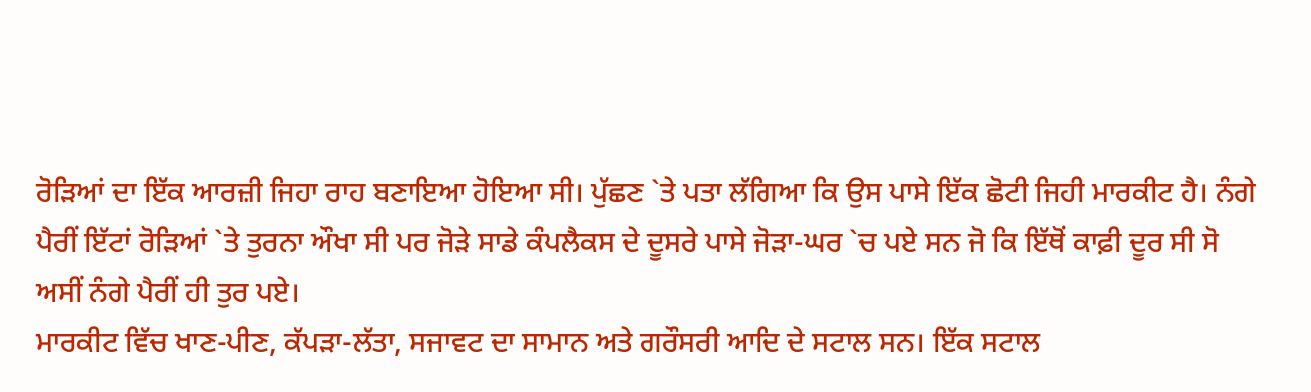ਰੋੜਿਆਂ ਦਾ ਇੱਕ ਆਰਜ਼ੀ ਜਿਹਾ ਰਾਹ ਬਣਾਇਆ ਹੋਇਆ ਸੀ। ਪੁੱਛਣ `ਤੇ ਪਤਾ ਲੱਗਿਆ ਕਿ ਉਸ ਪਾਸੇ ਇੱਕ ਛੋਟੀ ਜਿਹੀ ਮਾਰਕੀਟ ਹੈ। ਨੰਗੇ ਪੈਰੀਂ ਇੱਟਾਂ ਰੋੜਿਆਂ `ਤੇ ਤੁਰਨਾ ਔਖਾ ਸੀ ਪਰ ਜੋੜੇ ਸਾਡੇ ਕੰਪਲੈਕਸ ਦੇ ਦੂਸਰੇ ਪਾਸੇ ਜੋੜਾ-ਘਰ `ਚ ਪਏ ਸਨ ਜੋ ਕਿ ਇੱਥੋਂ ਕਾਫ਼ੀ ਦੂਰ ਸੀ ਸੋ ਅਸੀਂ ਨੰਗੇ ਪੈਰੀਂ ਹੀ ਤੁਰ ਪਏ।
ਮਾਰਕੀਟ ਵਿੱਚ ਖਾਣ-ਪੀਣ, ਕੱਪੜਾ-ਲੱਤਾ, ਸਜਾਵਟ ਦਾ ਸਾਮਾਨ ਅਤੇ ਗਰੌਸਰੀ ਆਦਿ ਦੇ ਸਟਾਲ ਸਨ। ਇੱਕ ਸਟਾਲ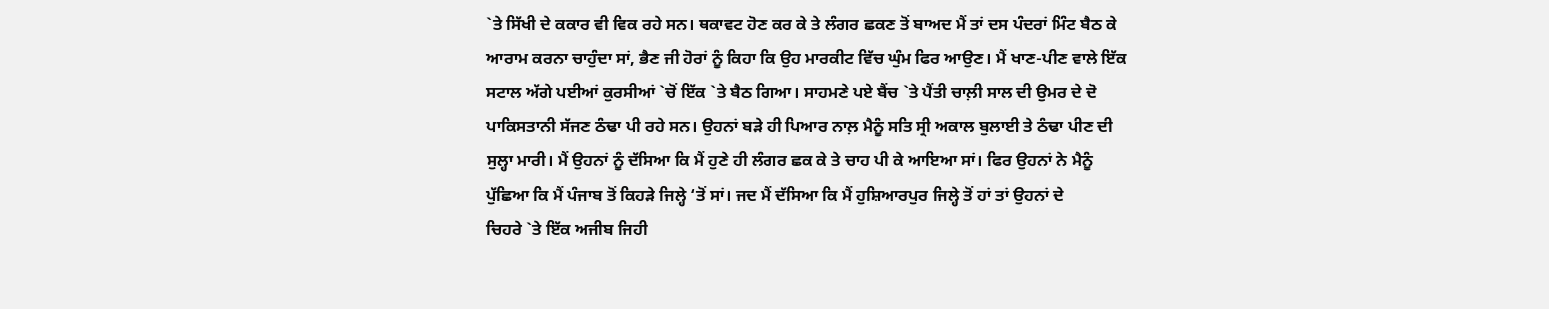`ਤੇ ਸਿੱਖੀ ਦੇ ਕਕਾਰ ਵੀ ਵਿਕ ਰਹੇ ਸਨ। ਥਕਾਵਟ ਹੋਣ ਕਰ ਕੇ ਤੇ ਲੰਗਰ ਛਕਣ ਤੋਂ ਬਾਅਦ ਮੈਂ ਤਾਂ ਦਸ ਪੰਦਰਾਂ ਮਿੰਟ ਬੈਠ ਕੇ ਆਰਾਮ ਕਰਨਾ ਚਾਹੁੰਦਾ ਸਾਂ, ਭੈਣ ਜੀ ਹੋਰਾਂ ਨੂੰ ਕਿਹਾ ਕਿ ਉਹ ਮਾਰਕੀਟ ਵਿੱਚ ਘੁੰਮ ਫਿਰ ਆਉਣ। ਮੈਂ ਖਾਣ-ਪੀਣ ਵਾਲੇ ਇੱਕ ਸਟਾਲ ਅੱਗੇ ਪਈਆਂ ਕੁਰਸੀਆਂ `ਚੋਂ ਇੱਕ `ਤੇ ਬੈਠ ਗਿਆ। ਸਾਹਮਣੇ ਪਏ ਬੈਂਚ `ਤੇ ਪੈਂਤੀ ਚਾਲ਼ੀ ਸਾਲ ਦੀ ਉਮਰ ਦੇ ਦੋ ਪਾਕਿਸਤਾਨੀ ਸੱਜਣ ਠੰਢਾ ਪੀ ਰਹੇ ਸਨ। ਉਹਨਾਂ ਬੜੇ ਹੀ ਪਿਆਰ ਨਾਲ਼ ਮੈਨੂੰ ਸਤਿ ਸ੍ਰੀ ਅਕਾਲ ਬੁਲਾਈ ਤੇ ਠੰਢਾ ਪੀਣ ਦੀ ਸੁਲ੍ਹਾ ਮਾਰੀ। ਮੈਂ ਉਹਨਾਂ ਨੂੰ ਦੱਸਿਆ ਕਿ ਮੈਂ ਹੁਣੇ ਹੀ ਲੰਗਰ ਛਕ ਕੇ ਤੇ ਚਾਹ ਪੀ ਕੇ ਆਇਆ ਸਾਂ। ਫਿਰ ਉਹਨਾਂ ਨੇ ਮੈਨੂੰ ਪੁੱਛਿਆ ਕਿ ਮੈਂ ਪੰਜਾਬ ਤੋਂ ਕਿਹੜੇ ਜਿਲ੍ਹੇ ‘ਤੋਂ ਸਾਂ। ਜਦ ਮੈਂ ਦੱਸਿਆ ਕਿ ਮੈਂ ਹੁਸ਼ਿਆਰਪੁਰ ਜਿਲ੍ਹੇ ਤੋਂ ਹਾਂ ਤਾਂ ਉਹਨਾਂ ਦੇ
ਚਿਹਰੇ `ਤੇ ਇੱਕ ਅਜੀਬ ਜਿਹੀ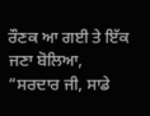ਰੌਣਕ ਆ ਗਈ ਤੇ ਇੱਕ ਜਣਾ ਬੋਲਿਆ, “ਸਰਦਾਰ ਜੀ, ਸਾਡੇ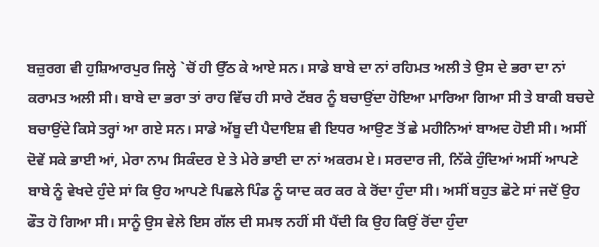ਬਜ਼ੁਰਗ ਵੀ ਹੁਸ਼ਿਆਰਪੁਰ ਜਿਲ੍ਹੇ `ਚੋਂ ਹੀ ਉੱਠ ਕੇ ਆਏ ਸਨ। ਸਾਡੇ ਬਾਬੇ ਦਾ ਨਾਂ ਰਹਿਮਤ ਅਲੀ ਤੇ ਉਸ ਦੇ ਭਰਾ ਦਾ ਨਾਂ ਕਰਾਮਤ ਅਲੀ ਸੀ। ਬਾਬੇ ਦਾ ਭਰਾ ਤਾਂ ਰਾਹ ਵਿੱਚ ਹੀ ਸਾਰੇ ਟੱਬਰ ਨੂੰ ਬਚਾਉਂਦਾ ਹੋਇਆ ਮਾਰਿਆ ਗਿਆ ਸੀ ਤੇ ਬਾਕੀ ਬਚਦੇ ਬਚਾਉਂਦੇ ਕਿਸੇ ਤਰ੍ਹਾਂ ਆ ਗਏ ਸਨ। ਸਾਡੇ ਅੱਬੂ ਦੀ ਪੈਦਾਇਸ਼ ਵੀ ਇਧਰ ਆਉਣ ਤੋਂ ਛੇ ਮਹੀਨਿਆਂ ਬਾਅਦ ਹੋਈ ਸੀ। ਅਸੀਂ ਦੋਵੇਂ ਸਕੇ ਭਾਈ ਆਂ, ਮੇਰਾ ਨਾਮ ਸਿਕੰਦਰ ਏ ਤੇ ਮੇਰੇ ਭਾਈ ਦਾ ਨਾਂ ਅਕਰਮ ਏ। ਸਰਦਾਰ ਜੀ, ਨਿੱਕੇ ਹੁੰਦਿਆਂ ਅਸੀਂ ਆਪਣੇ ਬਾਬੇ ਨੂੰ ਵੇਖਦੇ ਹੁੰਦੇ ਸਾਂ ਕਿ ਉਹ ਆਪਣੇ ਪਿਛਲੇ ਪਿੰਡ ਨੂੰ ਯਾਦ ਕਰ ਕਰ ਕੇ ਰੋਂਦਾ ਹੁੰਦਾ ਸੀ। ਅਸੀਂ ਬਹੁਤ ਛੋਟੇ ਸਾਂ ਜਦੋਂ ਉਹ ਫੌਤ ਹੋ ਗਿਆ ਸੀ। ਸਾਨੂੰ ਉਸ ਵੇਲੇ ਇਸ ਗੱਲ ਦੀ ਸਮਝ ਨਹੀਂ ਸੀ ਪੈਂਦੀ ਕਿ ਉਹ ਕਿਉਂ ਰੋਂਦਾ ਹੁੰਦਾ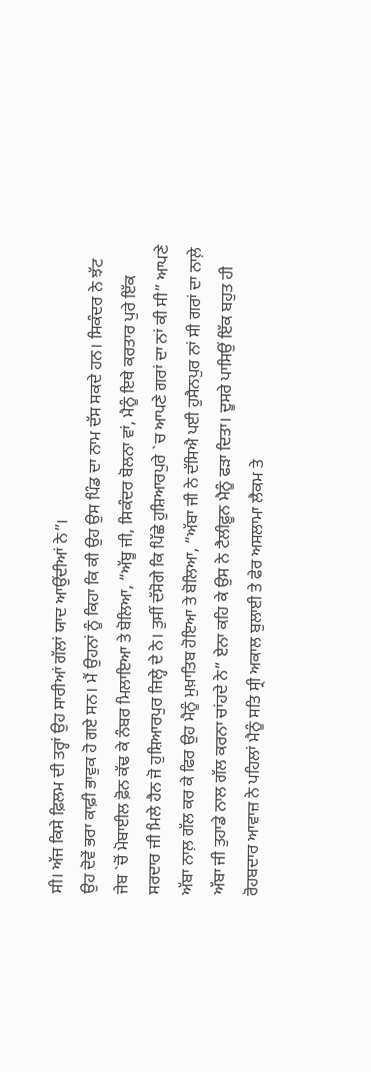ਸੀ। ਅੱਜ ਕਿਸੇ ਫ਼ਿਲਮ ਦੀ ਤਰ੍ਹਾਂ ਉਹ ਸਾਰੀਆਂ ਗੱਲਾਂ ਯਾਦ ਆਉਂਦੀਆਂ ਨੇ”।
ਉਹ ਦੋਵੇਂ ਭਰਾ ਕਾਫ਼ੀ ਭਾਵੁਕ ਹੋ ਗਏ ਸਨ। ਮੈਂ ਉਹਨਾਂ ਨੂੰ ਕਿਹਾ ਕਿ ਕੀ ਉਹ ਉਸ ਪਿੰਡ ਦਾ ਨਾਮ ਦੱਸ ਸਕਦੇ ਹਨ। ਸਿਕੰਦਰ ਨੇ ਝੱਟ ਜੇਬ `ਚੋਂ ਮੋਬਾਈਲ ਫ਼ੋਨ ਕੱਢ ਕੇ ਨੰਬਰ ਮਿਲਾਇਆ ਤੇ ਬੋਲਿਆ, “ਅੱਬੂ ਜੀ, ਸਿਕੰਦਰ ਬੋਲਨਾ ਵਾਂ, ਮੈਨੂੰ ਇਥੇ ਕਰਤਾਰ ਪੁਰੇ ਇੱਕ ਸਰਦਾਰ ਜੀ ਮਿਲੇ ਹੈਨ ਜੋ ਹੁਸ਼ਿਆਰਪੁਰ ਜਿਲ੍ਹੇ ਦੇ ਨੇ। ਤੁਸੀਂ ਦੱਸੋਗੇ ਕਿ ਪਿੱਛੇ ਹੁਸ਼ਿਆਰਪੁਰੇ `ਚ ਆਪਣੇ ਗਰਾਂ ਦਾ ਨਾਂ ਕੀ ਸੀ” ਆਪਣੇ ਅੱਬਾ ਨਾਲ਼ ਗੱਲ ਕਰ ਕੇ ਫਿਰ ਉਹ ਮੈਨੂੰ ਮੁਖ਼ਾਤਿਬ ਹੋਇਆ ਤੇ ਬੋਲਿਆ, “ਅੱਬਾ ਜੀ ਨੇ ਦੱਸਿਐ ਪਈ ਹੁਸੈਨਪੁਰ ਨਾਂ ਸੀ ਗਰਾਂ ਦਾ ਨਾਲ਼ੇ ਅੱਬਾ ਜੀ ਤੁਹਾਡੇ ਨਾਲ ਗੱਲ ਕਰਨਾ ਚਾਂਹਦੇ ਨੇ” ਏਨਾ ਕਹਿ ਕੇ ਉਸ ਨੇ ਟੈਲੀਫ਼ੂਨ ਮੈਨੂੰ ਫੜਾ ਦਿਤਾ। ਦੂਸਰੇ ਪਾਸਿਉਂ ਇੱਕ ਬਹੁਤ ਹੀ ਰੋਹਬਦਾਰ ਆਵਾਜ਼ ਨੇ ਪਹਿਲਾਂ ਮੈਨੂੰ ਸਤਿ ਸ੍ਰੀ ਅਕਾਲ ਬੁਲਾਈ ਤੇ ਫੇਰ ਅਸਲਾਮਾ ਲੈਕਮ ਤੇ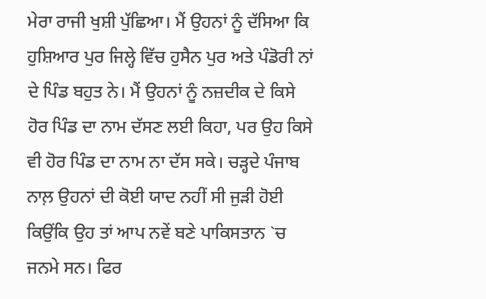ਮੇਰਾ ਰਾਜੀ ਖੁਸ਼ੀ ਪੁੱਛਿਆ। ਮੈਂ ਉਹਨਾਂ ਨੂੰ ਦੱਸਿਆ ਕਿ ਹੁਸ਼ਿਆਰ ਪੁਰ ਜਿਲ੍ਹੇ ਵਿੱਚ ਹੁਸੈਨ ਪੁਰ ਅਤੇ ਪੰਡੋਰੀ ਨਾਂ ਦੇ ਪਿੰਡ ਬਹੁਤ ਨੇ। ਮੈਂ ਉਹਨਾਂ ਨੂੰ ਨਜ਼ਦੀਕ ਦੇ ਕਿਸੇ ਹੋਰ ਪਿੰਡ ਦਾ ਨਾਮ ਦੱਸਣ ਲਈ ਕਿਹਾ, ਪਰ ਉਹ ਕਿਸੇ ਵੀ ਹੋਰ ਪਿੰਡ ਦਾ ਨਾਮ ਨਾ ਦੱਸ ਸਕੇ। ਚੜ੍ਹਦੇ ਪੰਜਾਬ ਨਾਲ਼ ਉਹਨਾਂ ਦੀ ਕੋਈ ਯਾਦ ਨਹੀਂ ਸੀ ਜੁੜੀ ਹੋਈ ਕਿਉਂਕਿ ਉਹ ਤਾਂ ਆਪ ਨਵੇਂ ਬਣੇ ਪਾਕਿਸਤਾਨ `ਚ ਜਨਮੇ ਸਨ। ਫਿਰ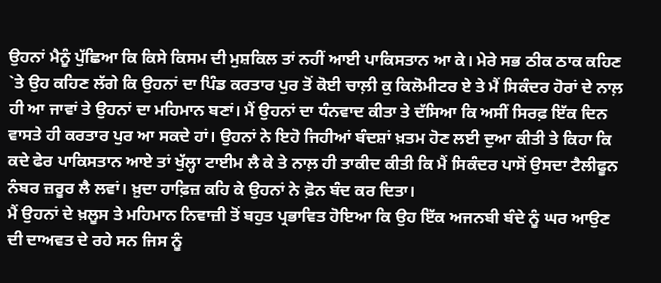ਉਹਨਾਂ ਮੈਨੂੰ ਪੁੱਛਿਆ ਕਿ ਕਿਸੇ ਕਿਸਮ ਦੀ ਮੁਸ਼ਕਿਲ ਤਾਂ ਨਹੀਂ ਆਈ ਪਾਕਿਸਤਾਨ ਆ ਕੇ। ਮੇਰੇ ਸਭ ਠੀਕ ਠਾਕ ਕਹਿਣ `ਤੇ ਉਹ ਕਹਿਣ ਲੱਗੇ ਕਿ ਉਹਨਾਂ ਦਾ ਪਿੰਡ ਕਰਤਾਰ ਪੁਰ ਤੋਂ ਕੋਈ ਚਾਲ਼ੀ ਕੁ ਕਿਲੋਮੀਟਰ ਏ ਤੇ ਮੈਂ ਸਿਕੰਦਰ ਹੋਰਾਂ ਦੇ ਨਾਲ਼ ਹੀ ਆ ਜਾਵਾਂ ਤੇ ਉਹਨਾਂ ਦਾ ਮਹਿਮਾਨ ਬਣਾਂ। ਮੈਂ ਉਹਨਾਂ ਦਾ ਧੰਨਵਾਦ ਕੀਤਾ ਤੇ ਦੱਸਿਆ ਕਿ ਅਸੀਂ ਸਿਰਫ਼ ਇੱਕ ਦਿਨ ਵਾਸਤੇ ਹੀ ਕਰਤਾਰ ਪੁਰ ਆ ਸਕਦੇ ਹਾਂ। ਉਹਨਾਂ ਨੇ ਇਹੋ ਜਿਹੀਆਂ ਬੰਦਸ਼ਾਂ ਖ਼ਤਮ ਹੋਣ ਲਈ ਦੁਆ ਕੀਤੀ ਤੇ ਕਿਹਾ ਕਿ ਕਦੇ ਫੇਰ ਪਾਕਿਸਤਾਨ ਆਏ ਤਾਂ ਖੁੱਲ੍ਹਾ ਟਾਈਮ ਲੈ ਕੇ ਤੇ ਨਾਲ਼ ਹੀ ਤਾਕੀਦ ਕੀਤੀ ਕਿ ਮੈਂ ਸਿਕੰਦਰ ਪਾਸੋਂ ਉਸਦਾ ਟੈਲੀਫੂਨ ਨੰਬਰ ਜ਼ਰੂਰ ਲੈ ਲਵਾਂ। ਖ਼ੁਦਾ ਹਾਫ਼ਿਜ਼ ਕਹਿ ਕੇ ਉਹਨਾਂ ਨੇ ਫ਼ੋਨ ਬੰਦ ਕਰ ਦਿਤਾ।
ਮੈਂ ਉਹਨਾਂ ਦੇ ਖ਼ਲੂਸ ਤੇ ਮਹਿਮਾਨ ਨਿਵਾਜ਼ੀ ਤੋਂ ਬਹੁਤ ਪ੍ਰਭਾਵਿਤ ਹੋਇਆ ਕਿ ਉਹ ਇੱਕ ਅਜਨਬੀ ਬੰਦੇ ਨੂੰ ਘਰ ਆਉਣ ਦੀ ਦਾਅਵਤ ਦੇ ਰਹੇ ਸਨ ਜਿਸ ਨੂੰ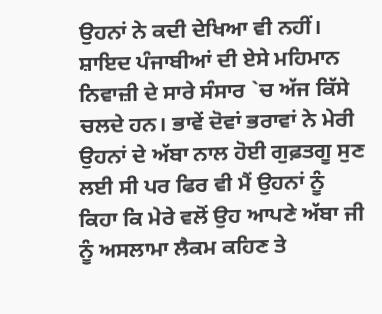ਉਹਨਾਂ ਨੇ ਕਦੀ ਦੇਖਿਆ ਵੀ ਨਹੀਂ। ਸ਼ਾਇਦ ਪੰਜਾਬੀਆਂ ਦੀ ਏਸੇ ਮਹਿਮਾਨ ਨਿਵਾਜ਼ੀ ਦੇ ਸਾਰੇ ਸੰਸਾਰ `ਚ ਅੱਜ ਕਿੱਸੇ ਚਲਦੇ ਹਨ। ਭਾਵੇਂ ਦੋਵਾਂ ਭਰਾਵਾਂ ਨੇ ਮੇਰੀ ਉਹਨਾਂ ਦੇ ਅੱਬਾ ਨਾਲ ਹੋਈ ਗੁਫ਼ਤਗੂ ਸੁਣ ਲਈ ਸੀ ਪਰ ਫਿਰ ਵੀ ਮੈਂ ਉਹਨਾਂ ਨੂੰ ਕਿਹਾ ਕਿ ਮੇਰੇ ਵਲੋਂ ਉਹ ਆਪਣੇ ਅੱਬਾ ਜੀ ਨੂੰ ਅਸਲਾਮਾ ਲੈਕਮ ਕਹਿਣ ਤੇ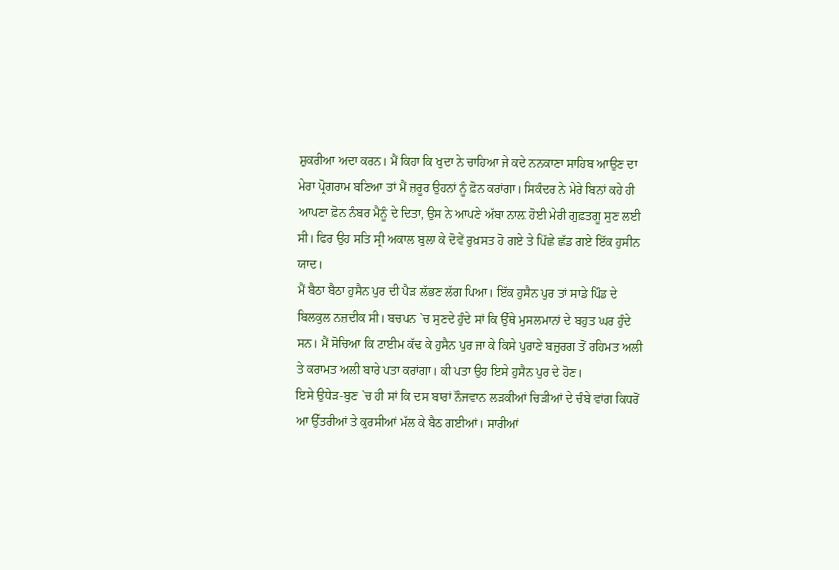ਸ਼ੁਕਰੀਆ ਅਦਾ ਕਰਨ। ਮੈਂ ਕਿਹਾ ਕਿ ਖੁਦਾ ਨੇ ਚਾਹਿਆ ਜੇ ਕਦੇ ਨਨਕਾਣਾ ਸਾਹਿਬ ਆਉਣ ਦਾ ਮੇਰਾ ਪ੍ਰੋਗਰਾਮ ਬਣਿਆ ਤਾਂ ਮੈਂ ਜ਼ਰੂਰ ਉਹਨਾਂ ਨੂੰ ਫ਼ੋਨ ਕਰਾਂਗਾ। ਸਿਕੰਦਰ ਨੇ ਮੇਰੇ ਬਿਨਾਂ ਕਹੇ ਹੀ ਆਪਣਾ ਫ਼ੋਨ ਨੰਬਰ ਮੈਨੂੰ ਦੇ ਦਿਤਾ, ਉਸ ਨੇ ਆਪਣੇ ਅੱਬਾ ਨਾਲ਼ ਹੋਈ ਮੇਰੀ ਗੁਫ਼ਤਗੂ ਸੁਣ ਲਈ ਸੀ। ਫਿਰ ਉਹ ਸਤਿ ਸ੍ਰੀ ਅਕਾਲ ਬੁਲਾ ਕੇ ਦੋਵੇਂ ਰੁਖ਼ਸਤ ਹੋ ਗਏ ਤੇ ਪਿੱਛੇ ਛੱਡ ਗਏ ਇੱਕ ਹੁਸੀਨ ਯਾਦ।
ਮੈਂ ਬੈਠਾ ਬੈਠਾ ਹੁਸੈਨ ਪੁਰ ਦੀ ਪੈੜ ਲੱਭਣ ਲੱਗ ਪਿਆ। ਇੱਕ ਹੁਸੈਨ ਪੁਰ ਤਾਂ ਸਾਡੇ ਪਿੰਡ ਦੇ ਬਿਲਕੁਲ ਨਜ਼ਦੀਕ ਸੀ। ਬਚਪਨ `ਚ ਸੁਣਦੇ ਹੁੰਦੇ ਸਾਂ ਕਿ ਉੱਥੇ ਮੁਸਲਮਾਨਾਂ ਦੇ ਬਹੁਤ ਘਰ ਹੁੰਦੇ ਸਨ। ਮੈਂ ਸੋਚਿਆ ਕਿ ਟਾਈਮ ਕੱਢ ਕੇ ਹੁਸੈਨ ਪੁਰ ਜਾ ਕੇ ਕਿਸੇ ਪੁਰਾਣੇ ਬਜ਼ੁਰਗ ਤੋਂ ਰਹਿਮਤ ਅਲੀ ਤੇ ਕਰਾਮਤ ਅਲੀ ਬਾਰੇ ਪਤਾ ਕਰਾਂਗਾ। ਕੀ ਪਤਾ ਉਹ ਇਸੇ ਹੁਸੈਨ ਪੁਰ ਦੇ ਹੋਣ।
ਇਸੇ ਉਧੇੜ-ਬੁਣ `ਚ ਹੀ ਸਾਂ ਕਿ ਦਸ ਬਾਰਾਂ ਨੌਜਵਾਨ ਲੜਕੀਆਂ ਚਿੜੀਆਂ ਦੇ ਚੰਬੇ ਵਾਂਗ ਕਿਧਰੋਂ ਆ ਉੱਤਰੀਆਂ ਤੇ ਕੁਰਸੀਆਂ ਮੱਲ ਕੇ ਬੈਠ ਗਈਆਂ। ਸਾਰੀਆਂ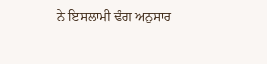ਨੇ ਇਸਲਾਮੀ ਢੰਗ ਅਨੁਸਾਰ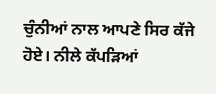ਚੁੰਨੀਆਂ ਨਾਲ ਆਪਣੇ ਸਿਰ ਕੱਜੇ ਹੋਏ। ਨੀਲੇ ਕੱਪੜਿਆਂ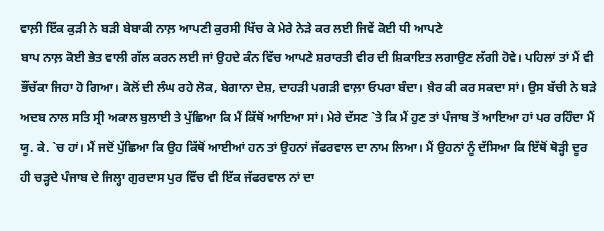ਵਾਲ਼ੀ ਇੱਕ ਕੁੜੀ ਨੇ ਬੜੀ ਬੇਬਾਕੀ ਨਾਲ਼ ਆਪਣੀ ਕੁਰਸੀ ਖਿੱਚ ਕੇ ਮੇਰੇ ਨੇੜੇ ਕਰ ਲਈ ਜਿਵੇਂ ਕੋਈ ਧੀ ਆਪਣੇ
ਬਾਪ ਨਾਲ਼ ਕੋਈ ਭੇਤ ਵਾਲੀ ਗੱਲ ਕਰਨ ਲਈ ਜਾਂ ਉਹਦੇ ਕੰਨ ਵਿੱਚ ਆਪਣੇ ਸ਼ਰਾਰਤੀ ਵੀਰ ਦੀ ਸ਼ਿਕਾਇਤ ਲਗਾਉਣ ਲੱਗੀ ਹੋਵੇ। ਪਹਿਲਾਂ ਤਾਂ ਮੈਂ ਵੀ ਭੌਂਚੱਕਾ ਜਿਹਾ ਹੋ ਗਿਆ। ਕੋਲੋਂ ਦੀ ਲੰਘ ਰਹੇ ਲੋਕ, ਬੇਗਾਨਾ ਦੇਸ਼, ਦਾਹੜੀ ਪਗੜੀ ਵਾਲ਼ਾ ਓਪਰਾ ਬੰਦਾ। ਖ਼ੈਰ ਕੀ ਕਰ ਸਕਦਾ ਸਾਂ। ਉਸ ਬੱਚੀ ਨੇ ਬੜੇ ਅਦਬ ਨਾਲ ਸਤਿ ਸ੍ਰੀ ਅਕਾਲ ਬੁਲਾਈ ਤੇ ਪੁੱਛਿਆ ਕਿ ਮੈਂ ਕਿੱਥੋਂ ਆਇਆ ਸਾਂ। ਮੇਰੇ ਦੱਸਣ `ਤੇ ਕਿ ਮੈਂ ਹੁਣ ਤਾਂ ਪੰਜਾਬ ਤੋਂ ਆਇਆ ਹਾਂ ਪਰ ਰਹਿੰਦਾ ਮੈਂ ਯੂ. ਕੇ. `ਚ ਹਾਂ। ਮੈਂ ਜਦੋਂ ਪੁੱਛਿਆ ਕਿ ਉਹ ਕਿੱਥੋਂ ਆਈਆਂ ਹਨ ਤਾਂ ਉਹਨਾਂ ਜੱਫਰਵਾਲ ਦਾ ਨਾਮ ਲਿਆ। ਮੈਂ ਉਹਨਾਂ ਨੂੰ ਦੱਸਿਆ ਕਿ ਇੱਥੋਂ ਥੋੜ੍ਹੀ ਦੂਰ ਹੀ ਚੜ੍ਹਦੇ ਪੰਜਾਬ ਦੇ ਜਿਲ੍ਹਾ ਗੁਰਦਾਸ ਪੁਰ ਵਿੱਚ ਵੀ ਇੱਕ ਜੱਫਰਵਾਲ ਨਾਂ ਦਾ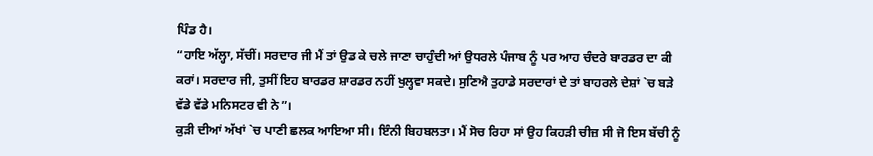ਪਿੰਡ ਹੈ।
“ਹਾਇ ਅੱਲ੍ਹਾ, ਸੱਚੀਂ। ਸਰਦਾਰ ਜੀ ਮੈਂ ਤਾਂ ਉਡ ਕੇ ਚਲੇ ਜਾਣਾ ਚਾਹੁੰਦੀ ਆਂ ਉਧਰਲੇ ਪੰਜਾਬ ਨੂੰ ਪਰ ਆਹ ਚੰਦਰੇ ਬਾਰਡਰ ਦਾ ਕੀ ਕਰਾਂ। ਸਰਦਾਰ ਜੀ, ਤੁਸੀਂ ਇਹ ਬਾਰਡਰ ਸ਼ਾਰਡਰ ਨਹੀਂ ਖੁਲ੍ਹਵਾ ਸਕਦੇ। ਸੁਣਿਐ ਤੁਹਾਡੇ ਸਰਦਾਰਾਂ ਦੇ ਤਾਂ ਬਾਹਰਲੇ ਦੇਸ਼ਾਂ `ਚ ਬੜੇ ਵੱਡੇ ਵੱਡੇ ਮਨਿਸਟਰ ਵੀ ਨੇ”।
ਕੁੜੀ ਦੀਆਂ ਅੱਖਾਂ `ਚ ਪਾਣੀ ਛਲਕ ਆਇਆ ਸੀ। ਇੰਨੀ ਬਿਹਬਲਤਾ। ਮੈਂ ਸੋਚ ਰਿਹਾ ਸਾਂ ਉਹ ਕਿਹੜੀ ਚੀਜ਼ ਸੀ ਜੋ ਇਸ ਬੱਚੀ ਨੂੰ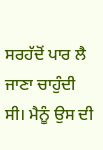ਸਰਹੱਦੋਂ ਪਾਰ ਲੈ ਜਾਣਾ ਚਾਹੁੰਦੀ ਸੀ। ਮੈਨੂੰ ਉਸ ਦੀ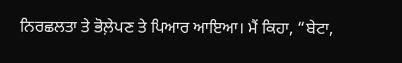ਨਿਰਛਲਤਾ ਤੇ ਭੋਲ਼ੇਪਣ ਤੇ ਪਿਆਰ ਆਇਆ। ਮੈਂ ਕਿਹਾ, “ਬੇਟਾ,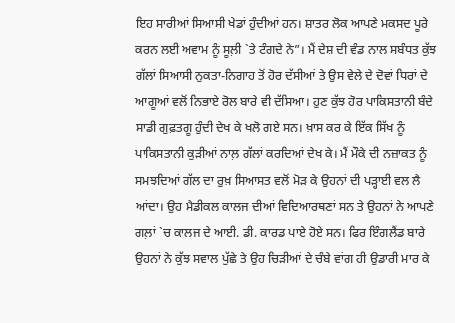ਇਹ ਸਾਰੀਆਂ ਸਿਆਸੀ ਖੇਡਾਂ ਹੁੰਦੀਆਂ ਹਨ। ਸ਼ਾਤਰ ਲੋਕ ਆਪਣੇ ਮਕਸਦ ਪੂਰੇ ਕਰਨ ਲਈ ਅਵਾਮ ਨੂੰ ਸੂਲ਼ੀ `ਤੇ ਟੰਗਦੇ ਨੇ”। ਮੈਂ ਦੇਸ਼ ਦੀ ਵੰਡ ਨਾਲ ਸਬੰਧਤ ਕੁੱਝ ਗੱਲਾਂ ਸਿਆਸੀ ਨੁਕਤਾ-ਨਿਗਾਹ ਤੋਂ ਹੋਰ ਦੱਸੀਆਂ ਤੇ ਉਸ ਵੇਲੇ ਦੇ ਦੋਵਾਂ ਧਿਰਾਂ ਦੇ ਆਗੂਆਂ ਵਲੋਂ ਨਿਭਾਏ ਰੋਲ ਬਾਰੇ ਵੀ ਦੱਸਿਆ। ਹੁਣ ਕੁੱਝ ਹੋਰ ਪਾਕਿਸਤਾਨੀ ਬੰਦੇ ਸਾਡੀ ਗੁਫ਼ਤਗੂ ਹੁੰਦੀ ਦੇਖ ਕੇ ਖਲੋ ਗਏ ਸਨ। ਖ਼ਾਸ ਕਰ ਕੇ ਇੱਕ ਸਿੱਖ ਨੂੰ ਪਾਕਿਸਤਾਨੀ ਕੁੜੀਆਂ ਨਾਲ਼ ਗੱਲਾਂ ਕਰਦਿਆਂ ਦੇਖ ਕੇ। ਮੈਂ ਮੌਕੇ ਦੀ ਨਜ਼ਾਕਤ ਨੂੰ ਸਮਝਦਿਆਂ ਗੱਲ ਦਾ ਰੁਖ਼ ਸਿਆਸਤ ਵਲੋਂ ਮੋੜ ਕੇ ਉਹਨਾਂ ਦੀ ਪੜ੍ਹਾਈ ਵਲ ਲੈ ਆਂਦਾ। ਉਹ ਮੈਡੀਕਲ ਕਾਲਜ ਦੀਆਂ ਵਿਦਿਆਰਥਣਾਂ ਸਨ ਤੇ ਉਹਨਾਂ ਨੇ ਆਪਣੇ ਗਲ਼ਾਂ `ਚ ਕਾਲਜ ਦੇ ਆਈ. ਡੀ. ਕਾਰਡ ਪਾਏ ਹੋਏ ਸਨ। ਫਿਰ ਇੰਗਲੈਂਡ ਬਾਰੇ ਉਹਨਾਂ ਨੇ ਕੁੱਝ ਸਵਾਲ ਪੁੱਛੇ ਤੇ ਉਹ ਚਿੜੀਆਂ ਦੇ ਚੰਬੇ ਵਾਂਗ ਹੀ ਉਡਾਰੀ ਮਾਰ ਕੇ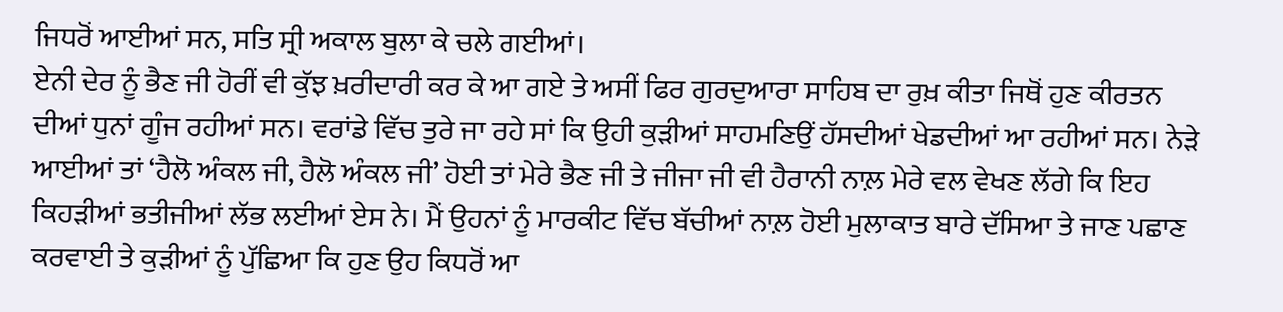ਜਿਧਰੋਂ ਆਈਆਂ ਸਨ, ਸਤਿ ਸ੍ਰੀ ਅਕਾਲ ਬੁਲਾ ਕੇ ਚਲੇ ਗਈਆਂ।
ਏਨੀ ਦੇਰ ਨੂੰ ਭੈਣ ਜੀ ਹੋਰੀਂ ਵੀ ਕੁੱਝ ਖ਼ਰੀਦਾਰੀ ਕਰ ਕੇ ਆ ਗਏ ਤੇ ਅਸੀਂ ਫਿਰ ਗੁਰਦੁਆਰਾ ਸਾਹਿਬ ਦਾ ਰੁਖ਼ ਕੀਤਾ ਜਿਥੋਂ ਹੁਣ ਕੀਰਤਨ ਦੀਆਂ ਧੁਨਾਂ ਗੂੰਜ ਰਹੀਆਂ ਸਨ। ਵਰਾਂਡੇ ਵਿੱਚ ਤੁਰੇ ਜਾ ਰਹੇ ਸਾਂ ਕਿ ਉਹੀ ਕੁੜੀਆਂ ਸਾਹਮਣਿਉਂ ਹੱਸਦੀਆਂ ਖੇਡਦੀਆਂ ਆ ਰਹੀਆਂ ਸਨ। ਨੇੜੇ ਆਈਆਂ ਤਾਂ ‘ਹੈਲੋ ਅੰਕਲ ਜੀ, ਹੈਲੋ ਅੰਕਲ ਜੀ’ ਹੋਈ ਤਾਂ ਮੇਰੇ ਭੈਣ ਜੀ ਤੇ ਜੀਜਾ ਜੀ ਵੀ ਹੈਰਾਨੀ ਨਾਲ਼ ਮੇਰੇ ਵਲ ਵੇਖਣ ਲੱਗੇ ਕਿ ਇਹ ਕਿਹੜੀਆਂ ਭਤੀਜੀਆਂ ਲੱਭ ਲਈਆਂ ਏਸ ਨੇ। ਮੈਂ ਉਹਨਾਂ ਨੂੰ ਮਾਰਕੀਟ ਵਿੱਚ ਬੱਚੀਆਂ ਨਾਲ਼ ਹੋਈ ਮੁਲਾਕਾਤ ਬਾਰੇ ਦੱਸਿਆ ਤੇ ਜਾਣ ਪਛਾਣ ਕਰਵਾਈ ਤੇ ਕੁੜੀਆਂ ਨੂੰ ਪੁੱਛਿਆ ਕਿ ਹੁਣ ਉਹ ਕਿਧਰੋਂ ਆ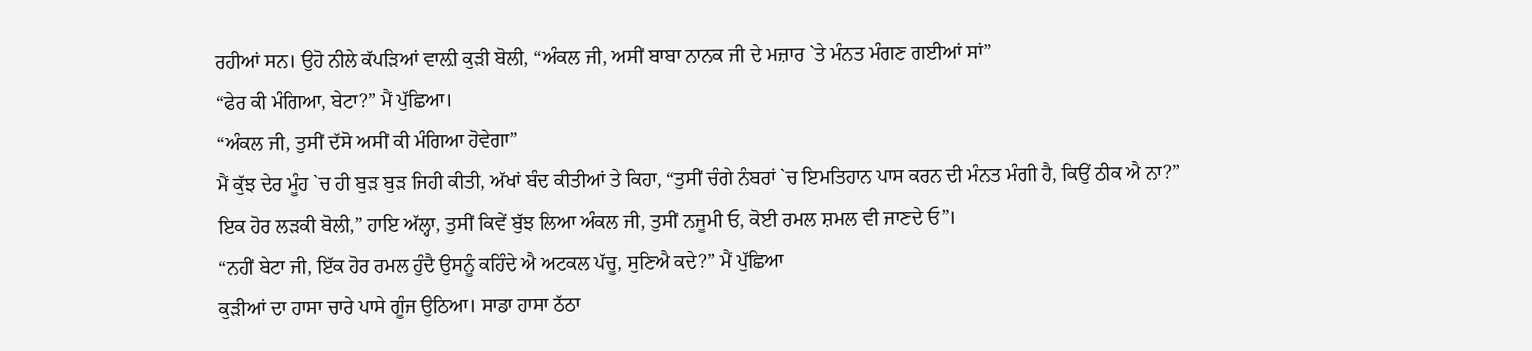ਰਹੀਆਂ ਸਨ। ਉਹੋ ਨੀਲੇ ਕੱਪੜਿਆਂ ਵਾਲ਼ੀ ਕੁੜੀ ਬੋਲੀ, “ਅੰਕਲ ਜੀ, ਅਸੀਂ ਬਾਬਾ ਨਾਨਕ ਜੀ ਦੇ ਮਜ਼ਾਰ `ਤੇ ਮੰਨਤ ਮੰਗਣ ਗਈਆਂ ਸਾਂ”
“ਫੇਰ ਕੀ ਮੰਗਿਆ, ਬੇਟਾ?” ਮੈਂ ਪੁੱਛਿਆ।
“ਅੰਕਲ ਜੀ, ਤੁਸੀਂ ਦੱਸੋ ਅਸੀਂ ਕੀ ਮੰਗਿਆ ਹੋਵੇਗਾ”
ਮੈਂ ਕੁੱਝ ਦੇਰ ਮੂੰਹ `ਚ ਹੀ ਬੁੜ ਬੁੜ ਜਿਹੀ ਕੀਤੀ, ਅੱਖਾਂ ਬੰਦ ਕੀਤੀਆਂ ਤੇ ਕਿਹਾ, “ਤੁਸੀਂ ਚੰਗੇ ਨੰਬਰਾਂ `ਚ ਇਮਤਿਹਾਨ ਪਾਸ ਕਰਨ ਦੀ ਮੰਨਤ ਮੰਗੀ ਹੈ, ਕਿਉਂ ਠੀਕ ਐ ਨਾ?”
ਇਕ ਹੋਰ ਲੜਕੀ ਬੋਲੀ,” ਹਾਇ ਅੱਲ੍ਹਾ, ਤੁਸੀਂ ਕਿਵੇਂ ਬੁੱਝ ਲਿਆ ਅੰਕਲ ਜੀ, ਤੁਸੀਂ ਨਜੂਮੀ ਓ, ਕੋਈ ਰਮਲ ਸ਼ਮਲ ਵੀ ਜਾਣਦੇ ਓ”।
“ਨਹੀਂ ਬੇਟਾ ਜੀ, ਇੱਕ ਹੋਰ ਰਮਲ ਹੁੰਦੈ ਉਸਨੂੰ ਕਹਿੰਦੇ ਐ ਅਟਕਲ ਪੱਚੂ, ਸੁਣਿਐ ਕਦੇ?” ਮੈਂ ਪੁੱਛਿਆ
ਕੁੜੀਆਂ ਦਾ ਹਾਸਾ ਚਾਰੇ ਪਾਸੇ ਗੂੰਜ ਉਠਿਆ। ਸਾਡਾ ਹਾਸਾ ਠੱਠਾ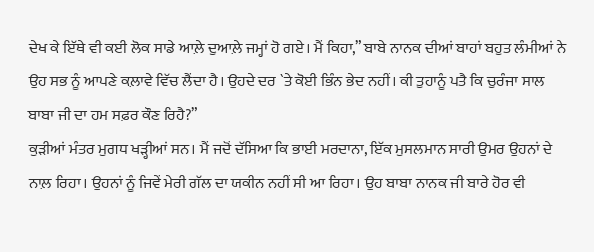ਦੇਖ ਕੇ ਇੱਥੇ ਵੀ ਕਈ ਲੋਕ ਸਾਡੇ ਆਲ਼ੇ ਦੁਆਲ਼ੇ ਜਮ੍ਹਾਂ ਹੋ ਗਏ। ਮੈਂ ਕਿਹਾ,” ਬਾਬੇ ਨਾਨਕ ਦੀਆਂ ਬਾਹਾਂ ਬਹੁਤ ਲੰਮੀਆਂ ਨੇ ਉਹ ਸਭ ਨੂੰ ਆਪਣੇ ਕਲ਼ਾਵੇ ਵਿੱਚ ਲੈਂਦਾ ਹੈ। ਉਹਦੇ ਦਰ `ਤੇ ਕੋਈ ਭਿੰਨ ਭੇਦ ਨਹੀਂ। ਕੀ ਤੁਹਾਨੂੰ ਪਤੈ ਕਿ ਚੁਰੰਜਾ ਸਾਲ ਬਾਬਾ ਜੀ ਦਾ ਹਮ ਸਫ਼ਰ ਕੌਣ ਰਿਹੈ?”
ਕੁੜੀਆਂ ਮੰਤਰ ਮੁਗਧ ਖੜ੍ਹੀਆਂ ਸਨ। ਮੈਂ ਜਦੋਂ ਦੱਸਿਆ ਕਿ ਭਾਈ ਮਰਦਾਨਾ, ਇੱਕ ਮੁਸਲਮਾਨ ਸਾਰੀ ਉਮਰ ਉਹਨਾਂ ਦੇ ਨਾਲ਼ ਰਿਹਾ। ਉਹਨਾਂ ਨੂੰ ਜਿਵੇਂ ਮੇਰੀ ਗੱਲ ਦਾ ਯਕੀਨ ਨਹੀਂ ਸੀ ਆ ਰਿਹਾ। ਉਹ ਬਾਬਾ ਨਾਨਕ ਜੀ ਬਾਰੇ ਹੋਰ ਵੀ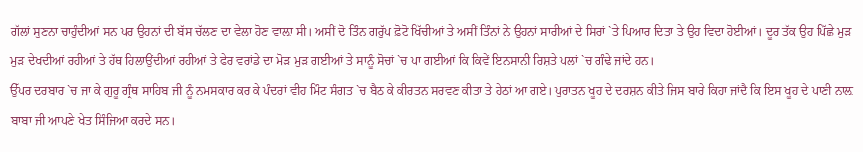ਗੱਲਾਂ ਸੁਣਨਾ ਚਾਹੁੰਦੀਆਂ ਸਨ ਪਰ ਉਹਨਾਂ ਦੀ ਬੱਸ ਚੱਲਣ ਦਾ ਵੇਲਾ ਹੋਣ ਵਾਲ਼ਾ ਸੀ। ਅਸੀਂ ਦੋ ਤਿੰਨ ਗਰੁੱਪ ਫ਼ੋਟੋ ਖਿੱਚੀਆਂ ਤੇ ਅਸੀਂ ਤਿੰਨਾਂ ਨੇ ਉਹਨਾਂ ਸਾਰੀਆਂ ਦੇ ਸਿਰਾਂ `ਤੇ ਪਿਆਰ ਦਿਤਾ ਤੇ ਉਹ ਵਿਦਾ ਹੋਈਆਂ। ਦੂਰ ਤੱਕ ਉਹ ਪਿੱਛੇ ਮੁੜ ਮੁੜ ਦੇਖਦੀਆਂ ਰਹੀਆਂ ਤੇ ਹੱਥ ਹਿਲਾਉਂਦੀਆਂ ਰਹੀਆਂ ਤੇ ਫੇਰ ਵਰਾਂਡੇ ਦਾ ਮੋੜ ਮੁੜ ਗਈਆਂ ਤੇ ਸਾਨੂੰ ਸੋਚਾਂ `ਚ ਪਾ ਗਈਆਂ ਕਿ ਕਿਵੇਂ ਇਨਸਾਨੀ ਰਿਸ਼ਤੇ ਪਲਾਂ `ਚ ਗੰਢੇ ਜਾਂਦੇ ਹਨ।
ਉੱਪਰ ਦਰਬਾਰ `ਚ ਜਾ ਕੇ ਗੁਰੂ ਗ੍ਰੰਥ ਸਾਹਿਬ ਜੀ ਨੂੰ ਨਮਸਕਾਰ ਕਰ ਕੇ ਪੰਦਰਾਂ ਵੀਹ ਮਿੰਟ ਸੰਗਤ `ਚ ਬੈਠ ਕੇ ਕੀਰਤਨ ਸਰਵਣ ਕੀਤਾ ਤੇ ਹੇਠਾਂ ਆ ਗਏ। ਪੁਰਾਤਨ ਖੂਹ ਦੇ ਦਰਸ਼ਨ ਕੀਤੇ ਜਿਸ ਬਾਰੇ ਕਿਹਾ ਜਾਂਦੈ ਕਿ ਇਸ ਖੂਹ ਦੇ ਪਾਣੀ ਨਾਲ਼ ਬਾਬਾ ਜੀ ਆਪਣੇ ਖੇਤ ਸਿੰਜਿਆ ਕਰਦੇ ਸਨ।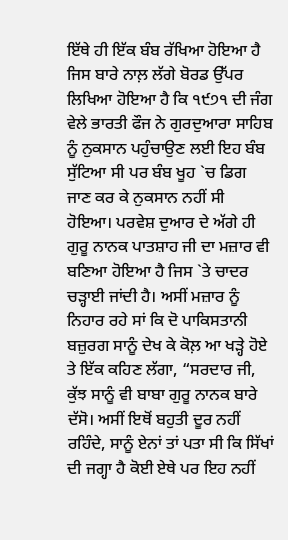ਇੱਥੇ ਹੀ ਇੱਕ ਬੰਬ ਰੱਖਿਆ ਹੋਇਆ ਹੈ ਜਿਸ ਬਾਰੇ ਨਾਲ਼ ਲੱਗੇ ਬੋਰਡ ਉੱਪਰ ਲਿਖਿਆ ਹੋਇਆ ਹੈ ਕਿ ੧੯੭੧ ਦੀ ਜੰਗ ਵੇਲੇ ਭਾਰਤੀ ਫੌਜ ਨੇ ਗੁਰਦੁਆਰਾ ਸਾਹਿਬ ਨੂੰ ਨੁਕਸਾਨ ਪਹੁੰਚਾਉਣ ਲਈ ਇਹ ਬੰਬ ਸੁੱਟਿਆ ਸੀ ਪਰ ਬੰਬ ਖੂਹ `ਚ ਡਿਗ ਜਾਣ ਕਰ ਕੇ ਨੁਕਸਾਨ ਨਹੀਂ ਸੀ ਹੋਇਆ। ਪਰਵੇਸ਼ ਦੁਆਰ ਦੇ ਅੱਗੇ ਹੀ ਗੁਰੂ ਨਾਨਕ ਪਾਤਸ਼ਾਹ ਜੀ ਦਾ ਮਜ਼ਾਰ ਵੀ ਬਣਿਆ ਹੋਇਆ ਹੈ ਜਿਸ `ਤੇ ਚਾਦਰ ਚੜ੍ਹਾਈ ਜਾਂਦੀ ਹੈ। ਅਸੀਂ ਮਜ਼ਾਰ ਨੂੰ ਨਿਹਾਰ ਰਹੇ ਸਾਂ ਕਿ ਦੋ ਪਾਕਿਸਤਾਨੀ ਬਜ਼ੁਰਗ ਸਾਨੂੰ ਦੇਖ ਕੇ ਕੋਲ਼ ਆ ਖੜ੍ਹੇ ਹੋਏ ਤੇ ਇੱਕ ਕਹਿਣ ਲੱਗਾ, “ਸਰਦਾਰ ਜੀ, ਕੁੱਝ ਸਾਨੂੰ ਵੀ ਬਾਬਾ ਗੁਰੂ ਨਾਨਕ ਬਾਰੇ ਦੱਸੋ। ਅਸੀਂ ਇਥੋਂ ਬਹੁਤੀ ਦੂਰ ਨਹੀਂ ਰਹਿੰਦੇ, ਸਾਨੂੰ ਏਨਾਂ ਤਾਂ ਪਤਾ ਸੀ ਕਿ ਸਿੱਖਾਂ ਦੀ ਜਗ੍ਹਾ ਹੈ ਕੋਈ ਏਥੇ ਪਰ ਇਹ ਨਹੀਂ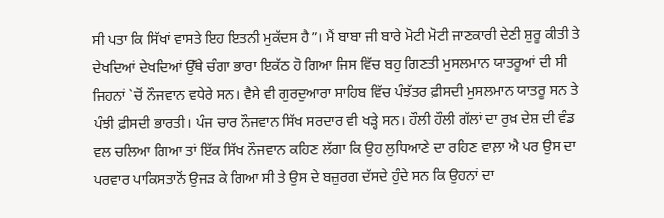ਸੀ ਪਤਾ ਕਿ ਸਿੱਖਾਂ ਵਾਸਤੇ ਇਹ ਇਤਨੀ ਮੁਕੱਦਸ ਹੈ”। ਮੈਂ ਬਾਬਾ ਜੀ ਬਾਰੇ ਮੋਟੀ ਮੋਟੀ ਜਾਣਕਾਰੀ ਦੇਣੀ ਸ਼ੁਰੂ ਕੀਤੀ ਤੇ ਦੇਖਦਿਆਂ ਦੇਖਦਿਆਂ ਉੱਥੇ ਚੰਗਾ ਭਾਰਾ ਇਕੱਠ ਹੋ ਗਿਆ ਜਿਸ ਵਿੱਚ ਬਹੁ ਗਿਣਤੀ ਮੁਸਲਮਾਨ ਯਾਤਰੂਆਂ ਦੀ ਸੀ ਜਿਹਨਾਂ `ਚੋਂ ਨੌਜਵਾਨ ਵਧੇਰੇ ਸਨ। ਵੈਸੇ ਵੀ ਗੁਰਦੁਆਰਾ ਸਾਹਿਬ ਵਿੱਚ ਪੰਝੱਤਰ ਫ਼ੀਸਦੀ ਮੁਸਲਮਾਨ ਯਾਤਰੂ ਸਨ ਤੇ ਪੰਝੀ ਫ਼ੀਸਦੀ ਭਾਰਤੀ। ਪੰਜ ਚਾਰ ਨੌਜਵਾਨ ਸਿੱਖ ਸਰਦਾਰ ਵੀ ਖੜ੍ਹੇ ਸਨ। ਹੌਲੀ ਹੌਲੀ ਗੱਲਾਂ ਦਾ ਰੁਖ਼ ਦੇਸ਼ ਦੀ ਵੰਡ ਵਲ ਚਲਿਆ ਗਿਆ ਤਾਂ ਇੱਕ ਸਿੱਖ ਨੌਜਵਾਨ ਕਹਿਣ ਲੱਗਾ ਕਿ ਉਹ ਲੁਧਿਆਣੇ ਦਾ ਰਹਿਣ ਵਾਲ਼ਾ ਐ ਪਰ ਉਸ ਦਾ ਪਰਵਾਰ ਪਾਕਿਸਤਾਨੋਂ ਉਜੜ ਕੇ ਗਿਆ ਸੀ ਤੇ ਉਸ ਦੇ ਬਜ਼ੁਰਗ ਦੱਸਦੇ ਹੁੰਦੇ ਸਨ ਕਿ ਉਹਨਾਂ ਦਾ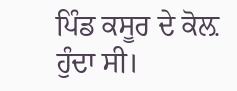ਪਿੰਡ ਕਸੂਰ ਦੇ ਕੋਲ਼ ਹੁੰਦਾ ਸੀ।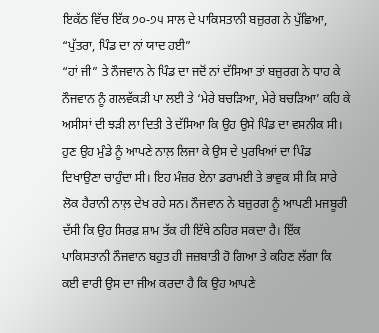ਇਕੱਠ ਵਿੱਚ ਇੱਕ ੭੦-੭੫ ਸਾਲ ਦੇ ਪਾਕਿਸਤਾਨੀ ਬਜ਼ੁਰਗ ਨੇ ਪੁੱਛਿਆ, “ਪੁੱਤਰਾ, ਪਿੰਡ ਦਾ ਨਾਂ ਯਾਦ ਹਈ”
“ਹਾਂ ਜੀ” ਤੇ ਨੌਜਵਾਨ ਨੇ ਪਿੰਡ ਦਾ ਜਦੋਂ ਨਾਂ ਦੱਸਿਆ ਤਾਂ ਬਜ਼ੁਰਗ ਨੇ ਧਾਹ ਕੇ ਨੌਜਵਾਨ ਨੂੰ ਗਲਵੱਕੜੀ ਪਾ ਲਈ ਤੇ ‘ਮੇਰੇ ਬਚੜਿਆ, ਮੇਰੇ ਬਚੜਿਆ’ ਕਹਿ ਕੇ ਅਸੀਸਾਂ ਦੀ ਝੜੀ ਲਾ ਦਿਤੀ ਤੇ ਦੱਸਿਆ ਕਿ ਉਹ ਉਸੇ ਪਿੰਡ ਦਾ ਵਸਨੀਕ ਸੀ। ਹੁਣ ਉਹ ਮੁੰਡੇ ਨੂੰ ਆਪਣੇ ਨਾਲ਼ ਲਿਜਾ ਕੇ ਉਸ ਦੇ ਪੁਰਖਿਆਂ ਦਾ ਪਿੰਡ ਦਿਖਾਉਣਾ ਚਾਹੁੰਦਾ ਸੀ। ਇਹ ਮੰਜ਼ਰ ਏਨਾ ਡਰਾਮਈ ਤੇ ਭਾਵੁਕ ਸੀ ਕਿ ਸਾਰੇ ਲੋਕ ਹੈਰਾਨੀ ਨਾਲ਼ ਦੇਖ ਰਹੇ ਸਨ। ਨੌਜਵਾਨ ਨੇ ਬਜ਼ੁਰਗ ਨੂੰ ਆਪਣੀ ਮਜਬੂਰੀ ਦੱਸੀ ਕਿ ਉਹ ਸਿਰਫ਼ ਸ਼ਾਮ ਤੱਕ ਹੀ ਇੱਥੇ ਠਹਿਰ ਸਕਦਾ ਹੈ। ਇੱਕ ਪਾਕਿਸਤਾਨੀ ਨੌਜਵਾਨ ਬਹੁਤ ਹੀ ਜਜ਼ਬਾਤੀ ਹੋ ਗਿਆ ਤੇ ਕਹਿਣ ਲੱਗਾ ਕਿ ਕਈ ਵਾਰੀ ਉਸ ਦਾ ਜੀਅ ਕਰਦਾ ਹੈ ਕਿ ਉਹ ਆਪਣੇ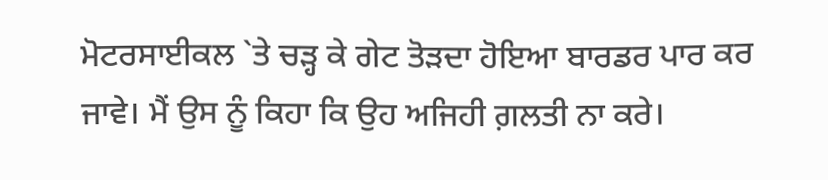ਮੋਟਰਸਾਈਕਲ `ਤੇ ਚੜ੍ਹ ਕੇ ਗੇਟ ਤੋੜਦਾ ਹੋਇਆ ਬਾਰਡਰ ਪਾਰ ਕਰ ਜਾਵੇ। ਮੈਂ ਉਸ ਨੂੰ ਕਿਹਾ ਕਿ ਉਹ ਅਜਿਹੀ ਗ਼ਲਤੀ ਨਾ ਕਰੇ।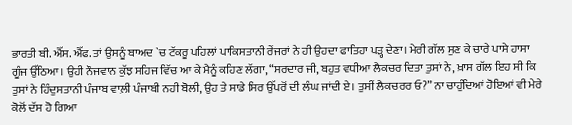ਭਾਰਤੀ ਬੀ. ਐੱਸ. ਐੱਫ. ਤਾਂ ਉਸਨੂੰ ਬਾਅਦ `ਚ ਟੱਕਰੂ ਪਹਿਲਾਂ ਪਾਕਿਸਤਾਨੀ ਰੇਂਜਰਾਂ ਨੇ ਹੀ ਉਹਦਾ ਫਾਤਿਹਾ ਪੜ੍ਹ ਦੇਣਾ। ਮੇਰੀ ਗੱਲ ਸੁਣ ਕੇ ਚਾਰੇ ਪਾਸੇ ਹਾਸਾ ਗੂੰਜ ਉੱਠਿਆ। ਉਹੀ ਨੌਜਵਾਨ ਕੁੱਝ ਸਹਿਜ ਵਿੱਚ ਆ ਕੇ ਮੈਨੂੰ ਕਹਿਣ ਲੱਗਾ, “ਸਰਦਾਰ ਜੀ, ਬਹੁਤ ਵਧੀਆ ਲੈਕਚਰ ਦਿਤਾ ਤੁਸਾਂ ਨੇ, ਖ਼ਾਸ ਗੱਲ ਇਹ ਸੀ ਕਿ ਤੁਸਾਂ ਨੇ ਹਿੰਦੁਸਤਾਨੀ ਪੰਜਾਬ ਵਾਲ਼ੀ ਪੰਜਾਬੀ ਨਹੀ ਬੋਲੀ, ਉਹ ਤੇ ਸਾਡੇ ਸਿਰ ਉੱਪਰੋਂ ਦੀ ਲੰਘ ਜਾਂਦੀ ਏ। ਤੁਸੀਂ ਲੈਕਚਰਰ ਓ?” ਨਾ ਚਾਹੁੰਦਿਆਂ ਹੋਇਆਂ ਵੀ ਮੇਰੇ ਕੋਲੋਂ ਦੱਸ ਹੋ ਗਿਆ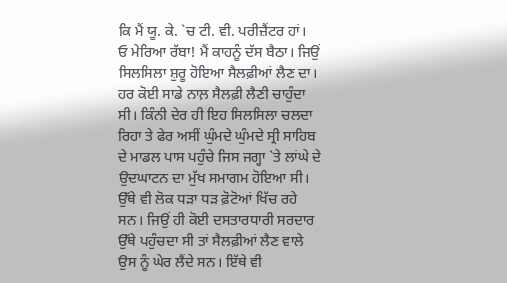ਕਿ ਮੈਂ ਯੂ. ਕੇ. `ਚ ਟੀ. ਵੀ. ਪਰੀਜ਼ੈਂਟਰ ਹਾਂ।
ਓ ਮੇਰਿਆ ਰੱਬਾ! ਮੈਂ ਕਾਹਨੂੰ ਦੱਸ ਬੈਠਾ। ਜਿਉਂ ਸਿਲਸਿਲਾ ਸ਼ੁਰੂ ਹੋਇਆ ਸੈਲਫ਼ੀਆਂ ਲੈਣ ਦਾ। ਹਰ ਕੋਈ ਸਾਡੇ ਨਾਲ਼ ਸੈਲਫ਼ੀ ਲੈਣੀ ਚਾਹੁੰਦਾ ਸੀ। ਕਿੰਨੀ ਦੇਰ ਹੀ ਇਹ ਸਿਲਸਿਲਾ ਚਲਦਾ ਰਿਹਾ ਤੇ ਫੇਰ ਅਸੀਂ ਘੁੰਮਦੇ ਘੁੰਮਦੇ ਸ੍ਰੀ ਸਾਹਿਬ ਦੇ ਮਾਡਲ ਪਾਸ ਪਹੁੰਚੇ ਜਿਸ ਜਗ੍ਹਾ `ਤੇ ਲਾਂਘੇ ਦੇ ਉਦਘਾਟਨ ਦਾ ਮੁੱਖ ਸਮਾਗਮ ਹੋਇਆ ਸੀ। ਉੱਥੇ ਵੀ ਲੋਕ ਧੜਾ ਧੜ ਫ਼ੋਟੋਆਂ ਖਿੱਚ ਰਹੇ ਸਨ। ਜਿਉਂ ਹੀ ਕੋਈ ਦਸਤਾਰਧਾਰੀ ਸਰਦਾਰ ਉੱਥੇ ਪਹੁੰਚਦਾ ਸੀ ਤਾਂ ਸੈਲਫ਼ੀਆਂ ਲੈਣ ਵਾਲੇ ਉਸ ਨੂੰ ਘੇਰ ਲੈਂਦੇ ਸਨ। ਇੱਥੇ ਵੀ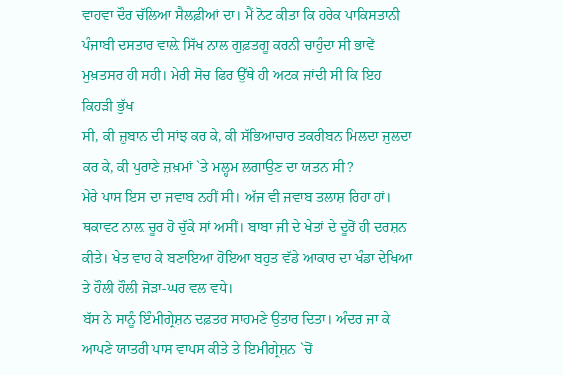ਵਾਹਵਾ ਦੌਰ ਚੱਲਿਆ ਸੈਲਫ਼ੀਆਂ ਦਾ। ਮੈਂ ਨੋਟ ਕੀਤਾ ਕਿ ਹਰੇਕ ਪਾਕਿਸਤਾਨੀ ਪੰਜਾਬੀ ਦਸਤਾਰ ਵਾਲ਼ੇ ਸਿੱਖ ਨਾਲ ਗੁਫ਼ਤਗੂ ਕਰਨੀ ਚਾਹੁੰਦਾ ਸੀ ਭਾਵੇਂ ਮੁਖ਼ਤਸਰ ਹੀ ਸਹੀ। ਮੇਰੀ ਸੋਚ ਫਿਰ ਉੱਥੇ ਹੀ ਅਟਕ ਜਾਂਦੀ ਸੀ ਕਿ ਇਹ ਕਿਹੜੀ ਭੁੱਖ
ਸੀ, ਕੀ ਜ਼ੁਬਾਨ ਦੀ ਸਾਂਝ ਕਰ ਕੇ, ਕੀ ਸੱਭਿਆਚਾਰ ਤਕਰੀਬਨ ਮਿਲਦਾ ਜੁਲਦਾ ਕਰ ਕੇ, ਕੀ ਪੁਰਾਣੇ ਜ਼ਖ਼ਮਾਂ `ਤੇ ਮਲ੍ਹਮ ਲਗਾਉਣ ਦਾ ਯਤਨ ਸੀ?
ਮੇਰੇ ਪਾਸ ਇਸ ਦਾ ਜਵਾਬ ਨਹੀਂ ਸੀ। ਅੱਜ ਵੀ ਜਵਾਬ ਤਲਾਸ਼ ਰਿਹਾ ਹਾਂ।
ਥਕਾਵਟ ਨਾਲ਼ ਚੂਰ ਹੋ ਚੁੱਕੇ ਸਾਂ ਅਸੀਂ। ਬਾਬਾ ਜੀ ਦੇ ਖੇਤਾਂ ਦੇ ਦੂਰੋਂ ਹੀ ਦਰਸ਼ਨ ਕੀਤੇ। ਖੇਤ ਵਾਹ ਕੇ ਬਣਾਇਆ ਹੋਇਆ ਬਹੁਤ ਵੱਡੇ ਆਕਾਰ ਦਾ ਖੰਡਾ ਦੇਖਿਆ ਤੇ ਹੌਲੀ ਹੌਲੀ ਜੋੜਾ-ਘਰ ਵਲ ਵਧੇ।
ਬੱਸ ਨੇ ਸਾਨੂੰ ਇੰਮੀਗ੍ਰੇਸ਼ਨ ਦਫ਼ਤਰ ਸਾਹਮਣੇ ਉਤਾਰ ਦਿਤਾ। ਅੰਦਰ ਜਾ ਕੇ ਆਪਣੇ ਯਾਤਰੀ ਪਾਸ ਵਾਪਸ ਕੀਤੇ ਤੇ ਇਮੀਗ੍ਰੇਸ਼ਨ `ਚੋਂ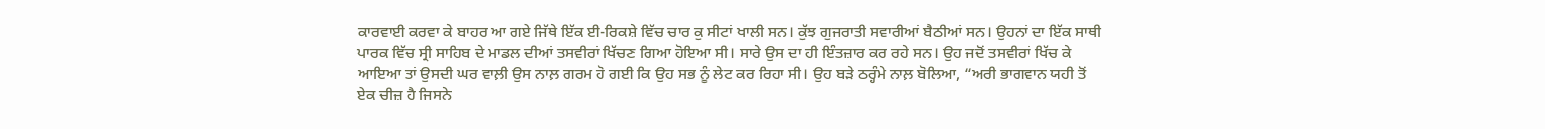ਕਾਰਵਾਈ ਕਰਵਾ ਕੇ ਬਾਹਰ ਆ ਗਏ ਜਿੱਥੇ ਇੱਕ ਈ-ਰਿਕਸ਼ੇ ਵਿੱਚ ਚਾਰ ਕੁ ਸੀਟਾਂ ਖਾਲੀ ਸਨ। ਕੁੱਝ ਗੁਜਰਾਤੀ ਸਵਾਰੀਆਂ ਬੈਠੀਆਂ ਸਨ। ਉਹਨਾਂ ਦਾ ਇੱਕ ਸਾਥੀ ਪਾਰਕ ਵਿੱਚ ਸ੍ਰੀ ਸਾਹਿਬ ਦੇ ਮਾਡਲ ਦੀਆਂ ਤਸਵੀਰਾਂ ਖਿੱਚਣ ਗਿਆ ਹੋਇਆ ਸੀ। ਸਾਰੇ ਉਸ ਦਾ ਹੀ ਇੰਤਜ਼ਾਰ ਕਰ ਰਹੇ ਸਨ। ਉਹ ਜਦੋਂ ਤਸਵੀਰਾਂ ਖਿੱਚ ਕੇ ਆਇਆ ਤਾਂ ਉਸਦੀ ਘਰ ਵਾਲ਼ੀ ਉਸ ਨਾਲ਼ ਗਰਮ ਹੋ ਗਈ ਕਿ ਉਹ ਸਭ ਨੂੰ ਲੇਟ ਕਰ ਰਿਹਾ ਸੀ। ਉਹ ਬੜੇ ਠਰ੍ਹੰਮੇ ਨਾਲ਼ ਬੋਲਿਆ, “ਅਰੀ ਭਾਗਵਾਨ ਯਹੀ ਤੋਂ ਏਕ ਚੀਜ਼ ਹੈ ਜਿਸਨੇ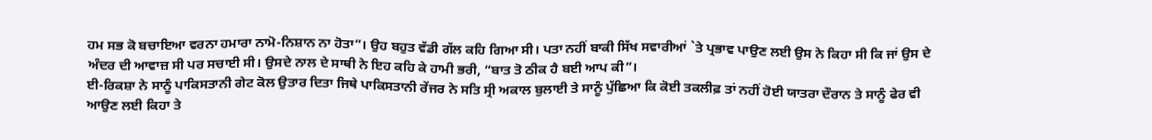ਹਮ ਸਭ ਕੋ ਬਚਾਇਆ ਵਰਨਾ ਹਮਾਰਾ ਨਾਮੋ-ਨਿਸ਼ਾਨ ਨਾ ਹੋਤਾ”। ਉਹ ਬਹੁਤ ਵੱਡੀ ਗੱਲ ਕਹਿ ਗਿਆ ਸੀ। ਪਤਾ ਨਹੀਂ ਬਾਕੀ ਸਿੱਖ ਸਵਾਰੀਆਂ `ਤੇ ਪ੍ਰਭਾਵ ਪਾਉਣ ਲਈ ਉਸ ਨੇ ਕਿਹਾ ਸੀ ਕਿ ਜਾਂ ਉਸ ਦੇ ਅੰਦਰ ਦੀ ਆਵਾਜ਼ ਸੀ ਪਰ ਸਚਾਈ ਸੀ। ਉਸਦੇ ਨਾਲ ਦੇ ਸਾਥੀ ਨੇ ਇਹ ਕਹਿ ਕੇ ਹਾਮੀ ਭਰੀ, “ਬਾਤ ਤੋ ਠੀਕ ਹੈ ਬਈ ਆਪ ਕੀ”।
ਈ-ਰਿਕਸ਼ਾ ਨੇ ਸਾਨੂੰ ਪਾਕਿਸਤਾਨੀ ਗੇਟ ਕੋਲ ਉਤਾਰ ਦਿਤਾ ਜਿਥੇ ਪਾਕਿਸਤਾਨੀ ਰੇਂਜਰ ਨੇ ਸਤਿ ਸ੍ਰੀ ਅਕਾਲ ਬੁਲਾਈ ਤੇ ਸਾਨੂੰ ਪੁੱਛਿਆ ਕਿ ਕੋਈ ਤਕਲੀਫ਼ ਤਾਂ ਨਹੀਂ ਹੋਈ ਯਾਤਰਾ ਦੌਰਾਨ ਤੇ ਸਾਨੂੰ ਫੇਰ ਵੀ ਆਉਣ ਲਈ ਕਿਹਾ ਤੇ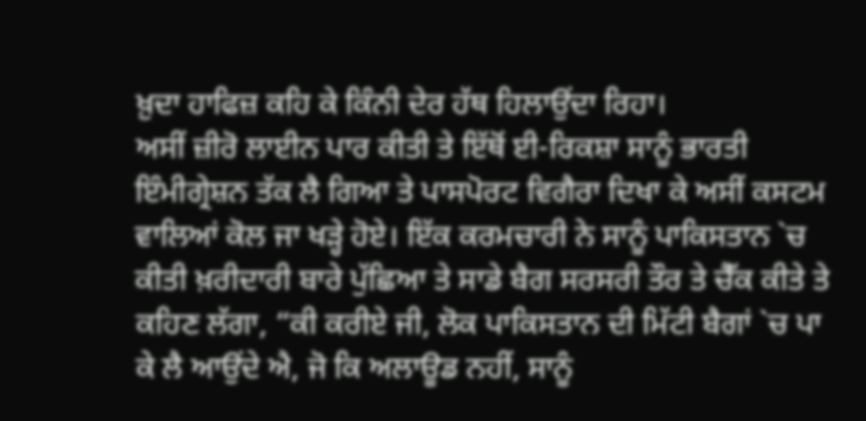ਖ਼ੁਦਾ ਹਾਫਿਜ਼ ਕਹਿ ਕੇ ਕਿੰਨੀ ਦੇਰ ਹੱਥ ਹਿਲਾਉਂਦਾ ਰਿਹਾ।
ਅਸੀਂ ਜ਼ੀਰੋ ਲਾਈਨ ਪਾਰ ਕੀਤੀ ਤੇ ਇੱਥੋਂ ਈ-ਰਿਕਸ਼ਾ ਸਾਨੂੰ ਭਾਰਤੀ ਇੰਮੀਗ੍ਰੇਸ਼ਨ ਤੱਕ ਲੈ ਗਿਆ ਤੇ ਪਾਸਪੋਰਟ ਵਿਗੈਰਾ ਦਿਖਾ ਕੇ ਅਸੀਂ ਕਸਟਮ ਵਾਲਿਆਂ ਕੋਲ ਜਾ ਖੜ੍ਹੇ ਹੋਏ। ਇੱਕ ਕਰਮਚਾਰੀ ਨੇ ਸਾਨੂੰ ਪਾਕਿਸਤਾਨ `ਚ ਕੀਤੀ ਖ਼ਰੀਦਾਰੀ ਬਾਰੇ ਪੁੱਛਿਆ ਤੇ ਸਾਡੇ ਬੈਗ ਸਰਸਰੀ ਤੌਰ ਤੇ ਚੈੱਕ ਕੀਤੇ ਤੇ ਕਹਿਣ ਲੱਗਾ, “ਕੀ ਕਰੀਏ ਜੀ, ਲੋਕ ਪਾਕਿਸਤਾਨ ਦੀ ਮਿੱਟੀ ਬੈਗਾਂ `ਚ ਪਾ ਕੇ ਲੈ ਆਉਂਦੇ ਐ, ਜੋ ਕਿ ਅਲਾਊਡ ਨਹੀਂ, ਸਾਨੂੰ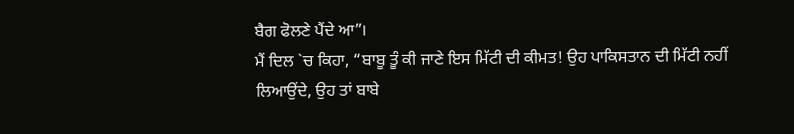ਬੈਗ ਫੋਲਣੇ ਪੈਂਦੇ ਆ”।
ਮੈਂ ਦਿਲ `ਚ ਕਿਹਾ, “ਬਾਬੂ ਤੂੰ ਕੀ ਜਾਣੇ ਇਸ ਮਿੱਟੀ ਦੀ ਕੀਮਤ! ਉਹ ਪਾਕਿਸਤਾਨ ਦੀ ਮਿੱਟੀ ਨਹੀਂ ਲਿਆਉਂਦੇ, ਉਹ ਤਾਂ ਬਾਬੇ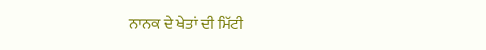ਨਾਨਕ ਦੇ ਖੇਤਾਂ ਦੀ ਮਿੱਟੀ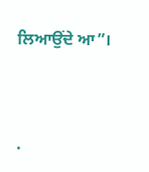ਲਿਆਉਂਦੇ ਆ”।




.